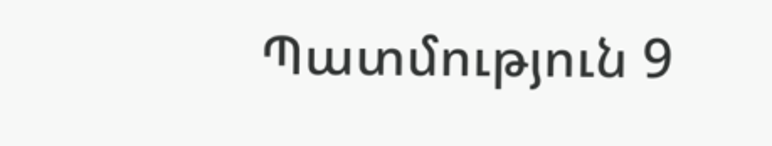Պատմություն 9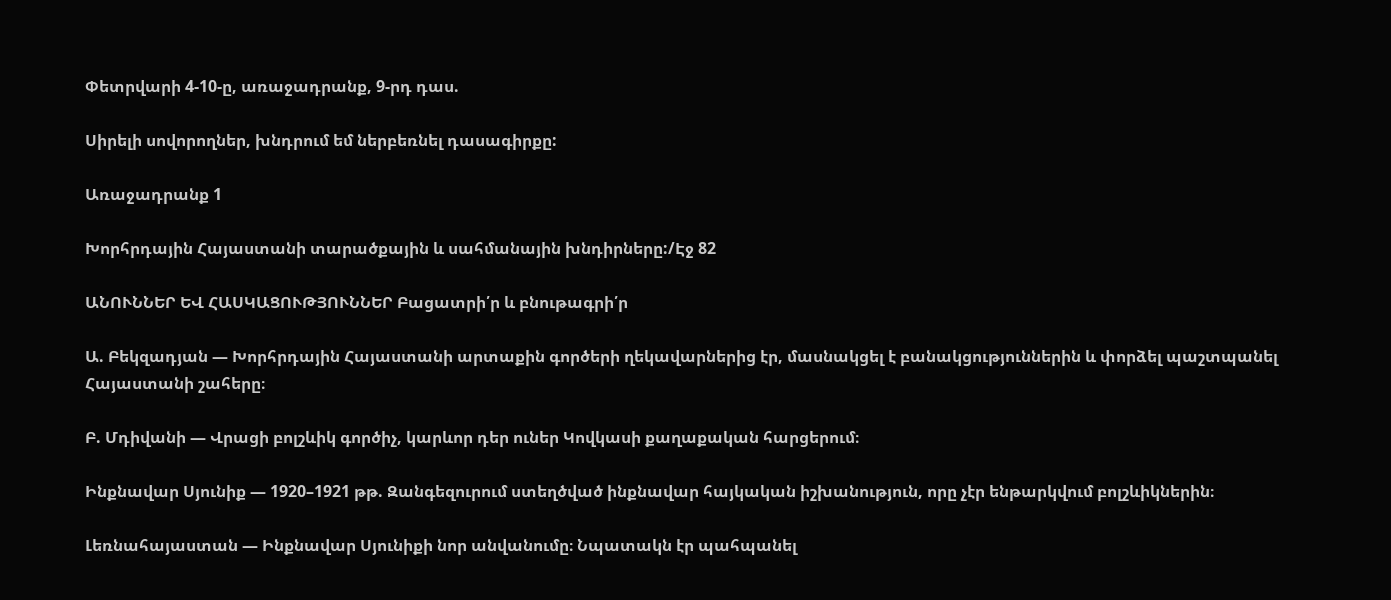Փետրվարի 4-10-ը, առաջադրանք, 9-րդ դաս.

Սիրելի սովորողներ, խնդրում եմ ներբեռնել դասագիրքը:

Առաջադրանք 1

Խորհրդային Հայաստանի տարածքային և սահմանային խնդիրները:/Էջ 82

ԱՆՈՒՆՆԵՐ ԵՎ ՀԱՍԿԱՑՈՒԹՅՈՒՆՆԵՐ Բացատրի՛ր և բնութագրի՛ր

Ա. Բեկզադյան — Խորհրդային Հայաստանի արտաքին գործերի ղեկավարներից էր, մասնակցել է բանակցություններին և փորձել պաշտպանել Հայաստանի շահերը։

Բ. Մդիվանի — Վրացի բոլշևիկ գործիչ, կարևոր դեր ուներ Կովկասի քաղաքական հարցերում։

Ինքնավար Սյունիք — 1920–1921 թթ. Զանգեզուրում ստեղծված ինքնավար հայկական իշխանություն, որը չէր ենթարկվում բոլշևիկներին։

Լեռնահայաստան — Ինքնավար Սյունիքի նոր անվանումը։ Նպատակն էր պահպանել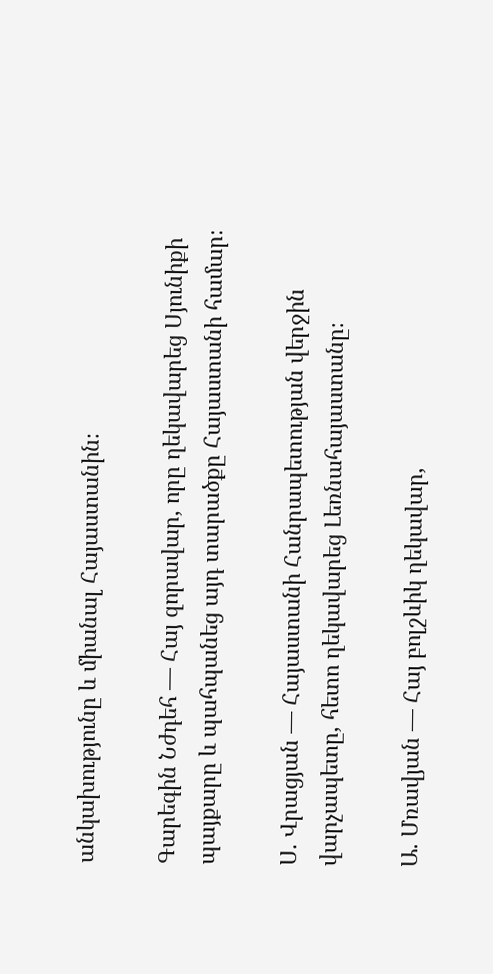անկախությունը և միանալ Հայաստանին։

Գարեգին Նժդեհ — Հայ զորավար, որը ղեկավարեց Սյունիքի պայքարը և պահպանեց այդ տարածքը Հայաստանի համար։

Ս. Վրացյան — Հայաստանի Հանրապետության վերջին վարչապետը, հետո ղեկավարեց Լեռնահայաստանը։

Ա. Մռավյան — Հայ բոլշևիկ ղեկավար,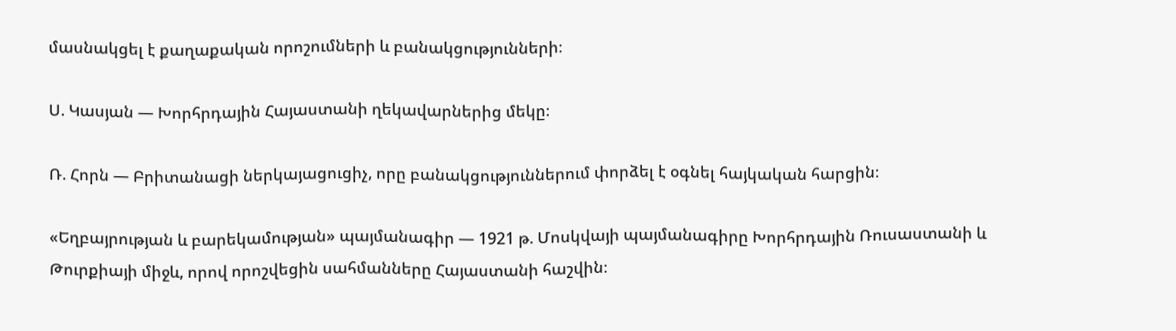մասնակցել է քաղաքական որոշումների և բանակցությունների։

Ս. Կասյան — Խորհրդային Հայաստանի ղեկավարներից մեկը։

Ռ. Հորն — Բրիտանացի ներկայացուցիչ, որը բանակցություններում փորձել է օգնել հայկական հարցին։

«Եղբայրության և բարեկամության» պայմանագիր — 1921 թ. Մոսկվայի պայմանագիրը Խորհրդային Ռուսաստանի և Թուրքիայի միջև, որով որոշվեցին սահմանները Հայաստանի հաշվին։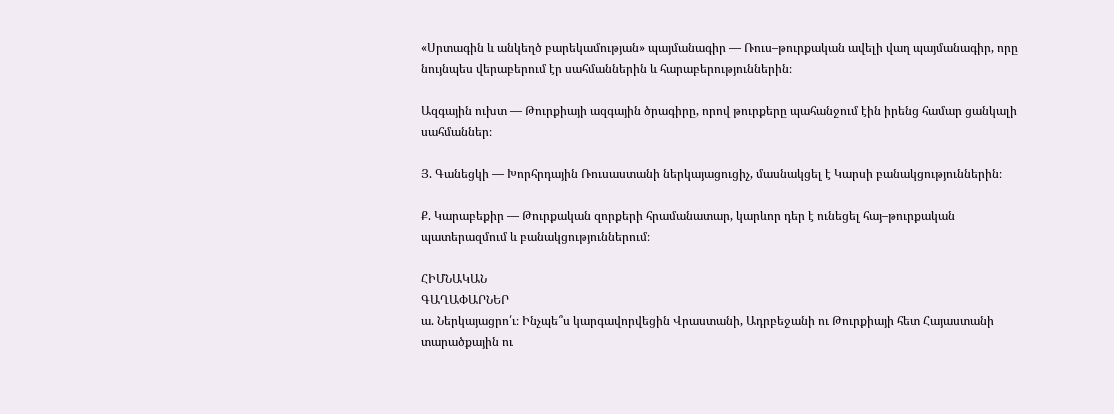«Սրտագին և անկեղծ բարեկամության» պայմանագիր — Ռուս–թուրքական ավելի վաղ պայմանագիր, որը նույնպես վերաբերում էր սահմաններին և հարաբերություններին։

Ազգային ուխտ — Թուրքիայի ազգային ծրագիրը, որով թուրքերը պահանջում էին իրենց համար ցանկալի սահմաններ։

Յ. Գանեցկի — Խորհրդային Ռուսաստանի ներկայացուցիչ, մասնակցել է Կարսի բանակցություններին։

Ք. Կարաբեքիր — Թուրքական զորքերի հրամանատար, կարևոր դեր է ունեցել հայ–թուրքական պատերազմում և բանակցություններում։

ՀԻՄՆԱԿԱՆ
ԳԱՂԱՓԱՐՆԵՐ
ա. Ներկայացրո՛ւ։ Ինչպե՞ս կարգավորվեցին Վրաստանի, Ադրբեջանի ու Թուրքիայի հետ Հայաստանի տարածքային ու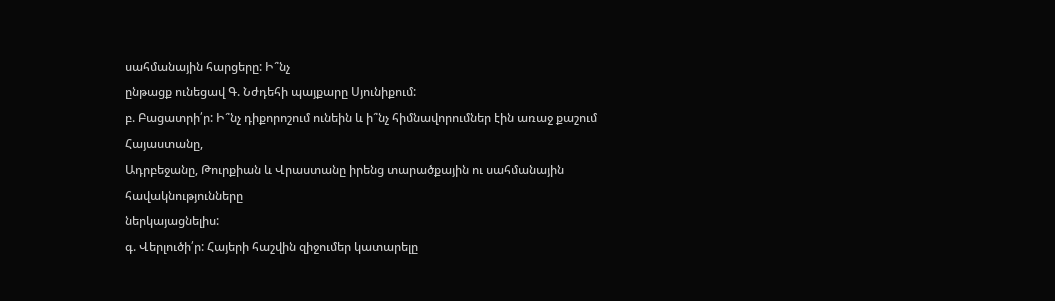սահմանային հարցերը: Ի՞նչ
ընթացք ունեցավ Գ. Նժդեհի պայքարը Սյունիքում:
բ. Բացատրի՛ր: Ի՞նչ դիքորոշում ունեին և ի՞նչ հիմնավորումներ էին առաջ քաշում Հայաստանը,
Ադրբեջանը, Թուրքիան և Վրաստանը իրենց տարածքային ու սահմանային հավակնությունները
ներկայացնելիս:
գ. Վերլուծի՛ր: Հայերի հաշվին զիջումեր կատարելը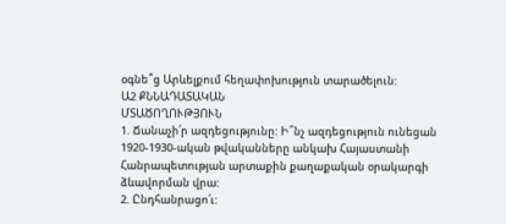օգնե՞ց Արևելքում հեղափոխություն տարածելուն:
Ա2 ՔՆՆԱԴԱՏԱԿԱՆ
ՄՏԱԾՈՂՈՒԹՅՈՒՆ
1. Ճանաչի՛ր ազդեցությունը: Ի՞նչ ազդեցություն ունեցան
1920-1930-ական թվականները անկախ Հայաստանի
Հանրապետության արտաքին քաղաքական օրակարգի ձևավորման վրա:
2. Ընդհանրացո՛ւ: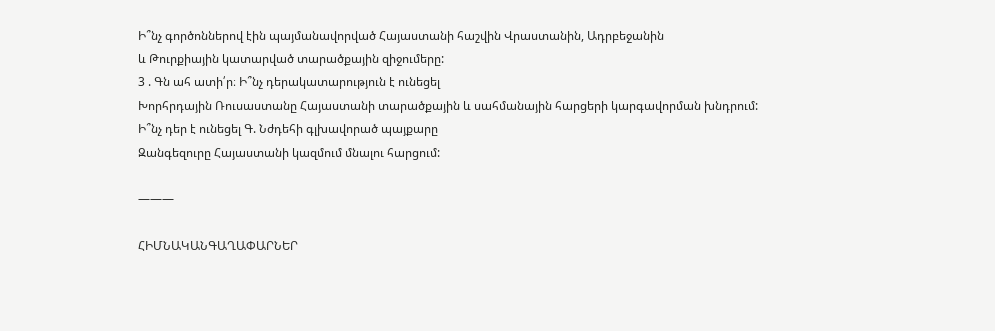Ի՞նչ գործոններով էին պայմանավորված Հայաստանի հաշվին Վրաստանին, Ադրբեջանին
և Թուրքիային կատարված տարածքային զիջումերը:
3 . Գն ահ ատի՛ր։ Ի՞նչ դերակատարություն է ունեցել
Խորհրդային Ռուսաստանը Հայաստանի տարածքային և սահմանային հարցերի կարգավորման խնդրում:
Ի՞նչ դեր է ունեցել Գ. Նժդեհի գլխավորած պայքարը
Զանգեզուրը Հայաստանի կազմում մնալու հարցում:

———

ՀԻՄՆԱԿԱՆԳԱՂԱՓԱՐՆԵՐ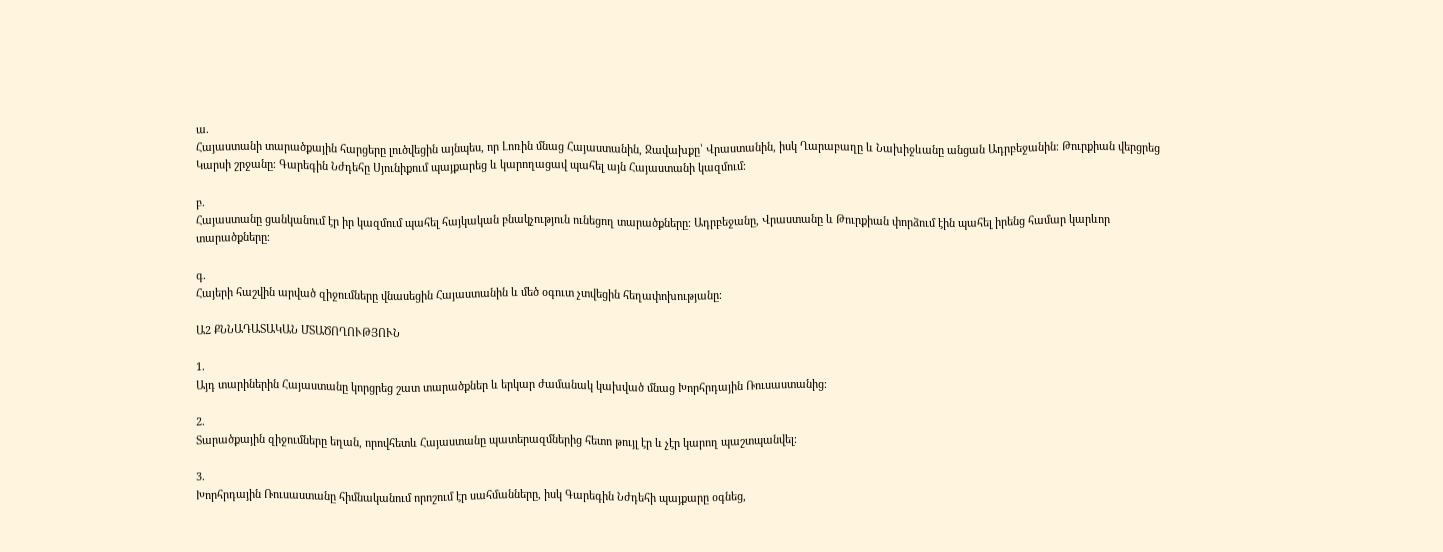ա.
Հայաստանի տարածքային հարցերը լուծվեցին այնպես, որ Լոռին մնաց Հայաստանին, Ջավախքը՝ Վրաստանին, իսկ Ղարաբաղը և Նախիջևանը անցան Ադրբեջանին։ Թուրքիան վերցրեց Կարսի շրջանը։ Գարեգին Նժդեհը Սյունիքում պայքարեց և կարողացավ պահել այն Հայաստանի կազմում։

բ.
Հայաստանը ցանկանում էր իր կազմում պահել հայկական բնակչություն ունեցող տարածքները։ Ադրբեջանը, Վրաստանը և Թուրքիան փորձում էին պահել իրենց համար կարևոր տարածքները։

գ.
Հայերի հաշվին արված զիջումները վնասեցին Հայաստանին և մեծ օգուտ չտվեցին հեղափոխությանը։

Ա2 ՔՆՆԱԴԱՏԱԿԱՆ ՄՏԱԾՈՂՈՒԹՅՈՒՆ

1.
Այդ տարիներին Հայաստանը կորցրեց շատ տարածքներ և երկար ժամանակ կախված մնաց Խորհրդային Ռուսաստանից։

2.
Տարածքային զիջումները եղան, որովհետև Հայաստանը պատերազմներից հետո թույլ էր և չէր կարող պաշտպանվել։

3.
Խորհրդային Ռուսաստանը հիմնականում որոշում էր սահմանները, իսկ Գարեգին Նժդեհի պայքարը օգնեց,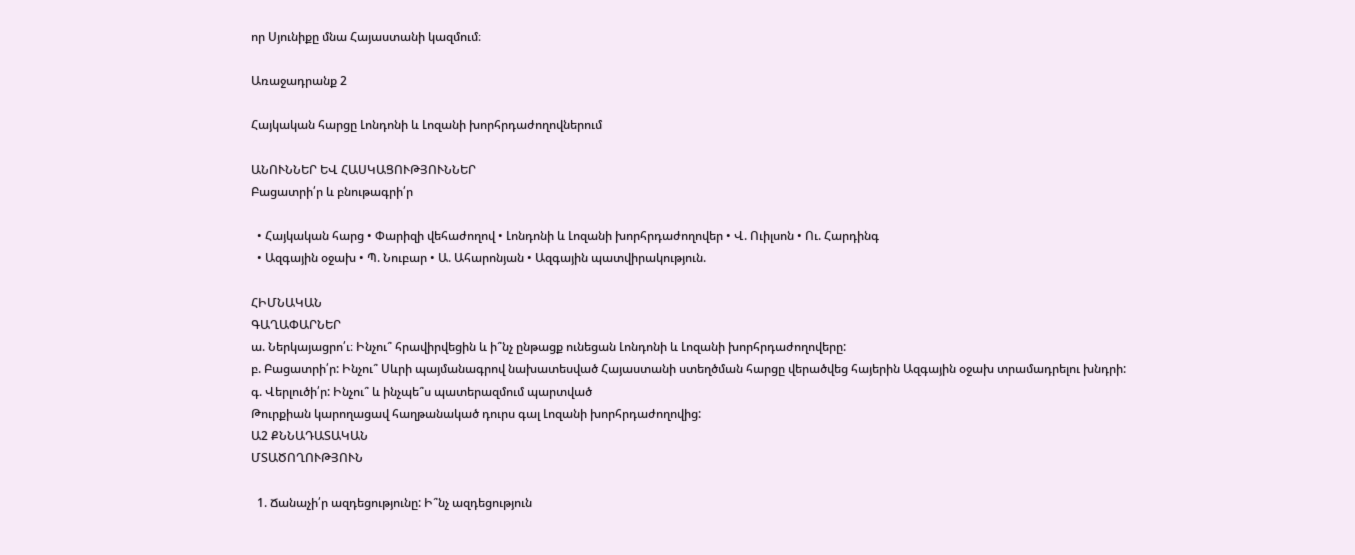որ Սյունիքը մնա Հայաստանի կազմում։

Առաջադրանք 2

Հայկական հարցը Լոնդոնի և Լոզանի խորհրդաժողովներում

ԱՆՈՒՆՆԵՐ ԵՎ ՀԱՍԿԱՑՈՒԹՅՈՒՆՆԵՐ
Բացատրի՛ր և բնութագրի՛ր

  • Հայկական հարց • Փարիզի վեհաժողով • Լոնդոնի և Լոզանի խորհրդաժողովեր • Վ. Ուիլսոն • Ու. Հարդինգ
  • Ազգային օջախ • Պ. Նուբար • Ա. Ահարոնյան • Ազգային պատվիրակություն.

ՀԻՄՆԱԿԱՆ
ԳԱՂԱՓԱՐՆԵՐ
ա. Ներկայացրո՛ւ։ Ինչու՞ հրավիրվեցին և ի՞նչ ընթացք ունեցան Լոնդոնի և Լոզանի խորհրդաժողովերը:
բ. Բացատրի՛ր: Ինչու՞ Սևրի պայմանագրով նախատեսված Հայաստանի ստեղծման հարցը վերածվեց հայերին Ազգային օջախ տրամադրելու խնդրի:
գ. Վերլուծի՛ր: Ինչու՞ և ինչպե՞ս պատերազմում պարտված
Թուրքիան կարողացավ հաղթանակած դուրս գալ Լոզանի խորհրդաժողովից:
Ա2 ՔՆՆԱԴԱՏԱԿԱՆ
ՄՏԱԾՈՂՈՒԹՅՈՒՆ

  1. Ճանաչի՛ր ազդեցությունը: Ի՞նչ ազդեցություն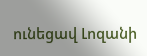ունեցավ Լոզանի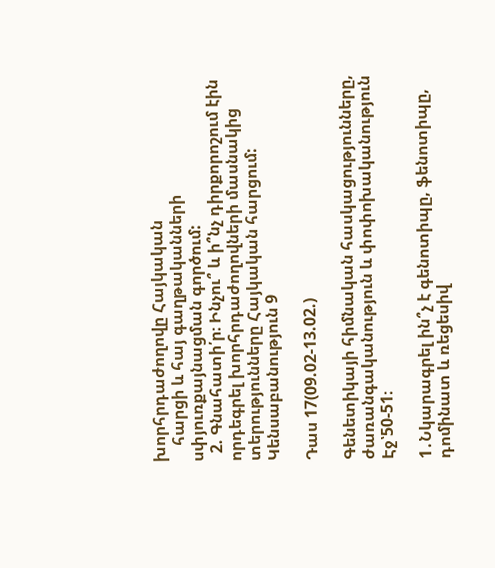խորհրդաժողովը Հայկական
    հարցի և հայ գաղթականների սփյուռքայնացման գործում:
  2. Գնահատի՛ր։ Ինչու՞ և ի՞նչ դիրքորոշում էին որդեգրել խորհրդաժողովների մասնակից տերությունները Հայկական հարցում:
Կենսաբանություն 9

Դաս 17(09.02-13.02.)

Գենետիկայի հիմնական հասկացությունները, ժառանգականություն և փոփոխականություն Էջ՝50-51։

1․Նկարագրել ին՞չ է գենոտիպը, ֆենոտիպը, դոմինատ և ռեցեսիվ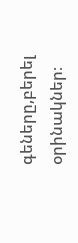գեները,բերել  օրինակներ։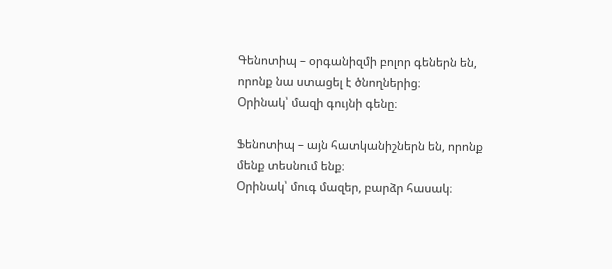Գենոտիպ – օրգանիզմի բոլոր գեներն են, որոնք նա ստացել է ծնողներից։
Օրինակ՝ մազի գույնի գենը։

Ֆենոտիպ – այն հատկանիշներն են, որոնք մենք տեսնում ենք։
Օրինակ՝ մուգ մազեր, բարձր հասակ։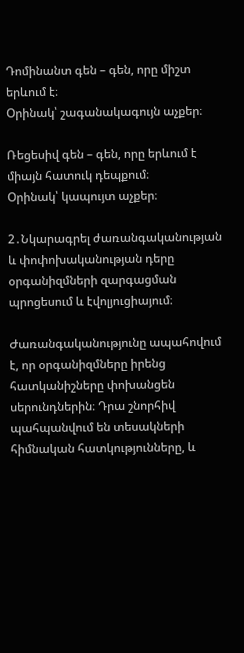Դոմինանտ գեն – գեն, որը միշտ երևում է։
Օրինակ՝ շագանակագույն աչքեր։

Ռեցեսիվ գեն – գեն, որը երևում է միայն հատուկ դեպքում։
Օրինակ՝ կապույտ աչքեր։

2․Նկարագրել ժառանգականության և փոփոխականության դերը օրգանիզմների զարգացման պրոցեսում և էվոլյուցիայում։

Ժառանգականությունը ապահովում է, որ օրգանիզմները իրենց հատկանիշները փոխանցեն սերունդներին։ Դրա շնորհիվ պահպանվում են տեսակների հիմնական հատկությունները, և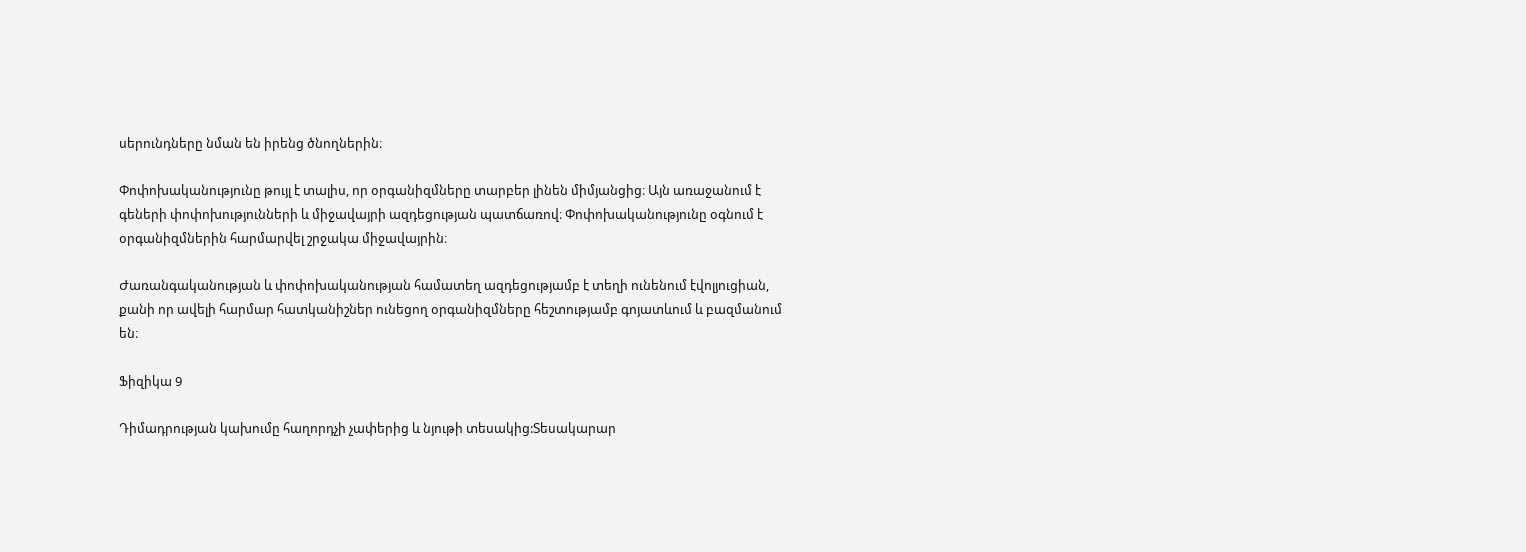սերունդները նման են իրենց ծնողներին։

Փոփոխականությունը թույլ է տալիս, որ օրգանիզմները տարբեր լինեն միմյանցից։ Այն առաջանում է գեների փոփոխությունների և միջավայրի ազդեցության պատճառով։ Փոփոխականությունը օգնում է օրգանիզմներին հարմարվել շրջակա միջավայրին։

Ժառանգականության և փոփոխականության համատեղ ազդեցությամբ է տեղի ունենում էվոլյուցիան, քանի որ ավելի հարմար հատկանիշներ ունեցող օրգանիզմները հեշտությամբ գոյատևում և բազմանում են։

Ֆիզիկա 9

Դիմադրության կախումը հաղորդչի չափերից և նյութի տեսակից:Տեսակարար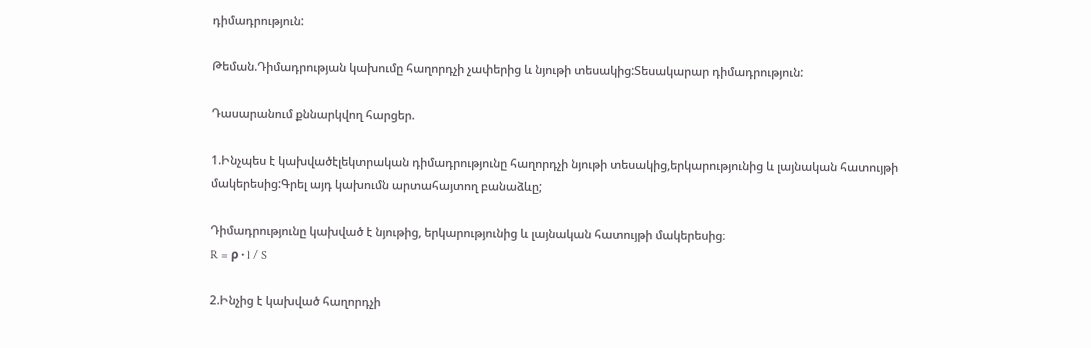դիմադրություն:

Թեման.Դիմադրության կախումը հաղորդչի չափերից և նյութի տեսակից:Տեսակարար դիմադրություն:

Դասարանում քննարկվող հարցեր.

1.Ինչպես է կախվածէլեկտրական դիմադրությունը հաղորդչի նյութի տեսակից,երկարությունից և լայնական հատույթի մակերեսից:Գրել այդ կախումն արտահայտող բանաձևը;

Դիմադրությունը կախված է նյութից, երկարությունից և լայնական հատույթի մակերեսից։
R = ρ · l / S

2.Ինչից է կախված հաղորդչի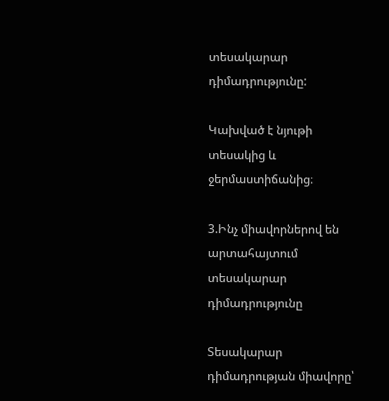տեսակարար դիմադրությունը:

Կախված է նյութի տեսակից և ջերմաստիճանից։

3.Ինչ միավորներով են արտահայտում տեսակարար դիմադրությունը

Տեսակարար դիմադրության միավորը՝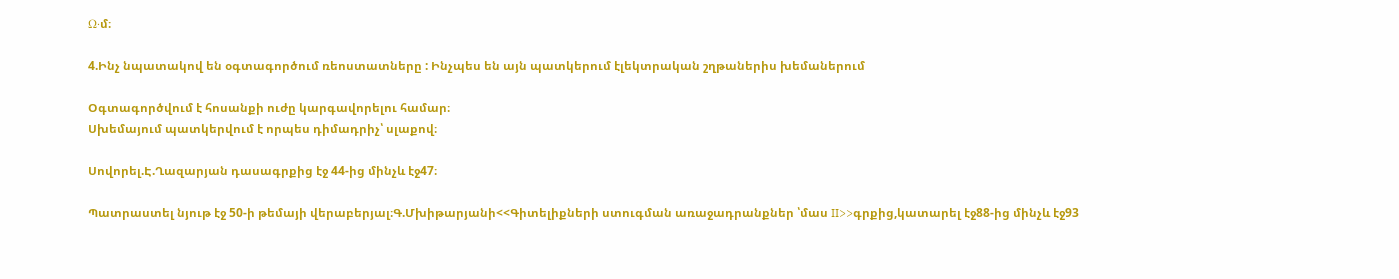Ω·մ։

4.Ինչ նպատակով են օգտագործում ռեոստատները : Ինչպես են այն պատկերում էլեկտրական շղթաներիս խեմաներում

Օգտագործվում է հոսանքի ուժը կարգավորելու համար։
Սխեմայում պատկերվում է որպես դիմադրիչ՝ սլաքով։

Սովորել.Է.Ղազարյան դասագրքից էջ 44-ից մինչև էջ47։

Պատրաստել նյութ էջ 50-ի թեմայի վերաբերյալ։Գ.Մխիթարյանի<<Գիտելիքների ստուգման առաջադրանքներ ՝մաս II>>գրքից,կատարել էջ88-ից մինչև էջ93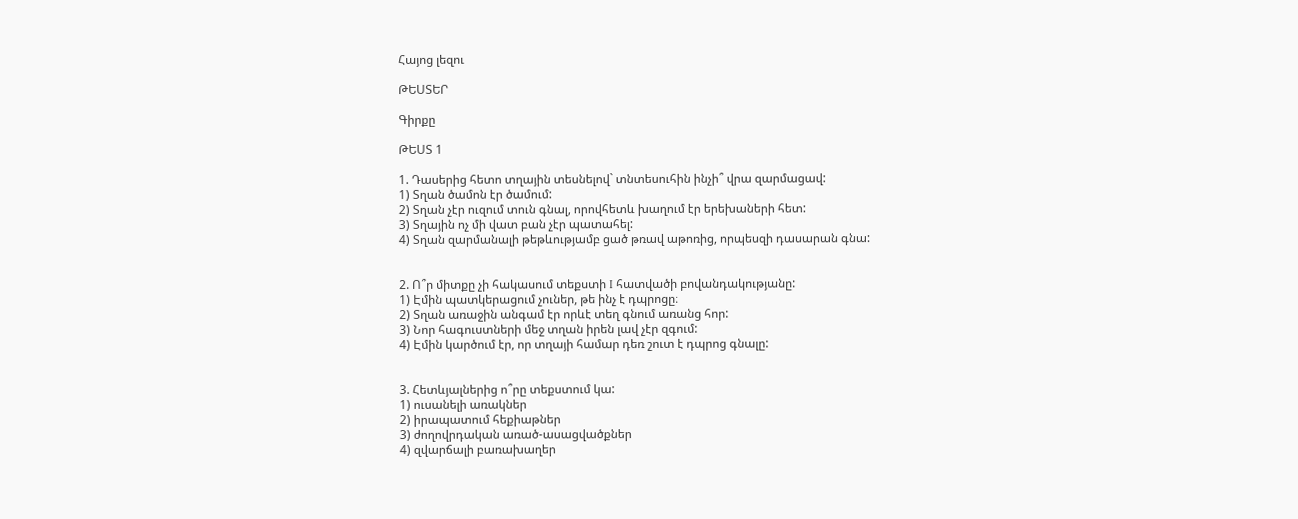Հայոց լեզու

ԹԵՍՏԵՐ

Գիրքը

ԹԵՍՏ 1

1. Դասերից հետո տղային տեսնելով` տնտեսուհին ինչի՞ վրա զարմացավ:
1) Տղան ծամոն էր ծամում:
2) Տղան չէր ուզում տուն գնալ, որովհետև խաղում էր երեխաների հետ:
3) Տղային ոչ մի վատ բան չէր պատահել:
4) Տղան զարմանալի թեթևությամբ ցած թռավ աթոռից, որպեսզի դասարան գնա:


2. Ո՞ր միտքը չի հակասում տեքստի I հատվածի բովանդակությանը:
1) Էմին պատկերացում չուներ, թե ինչ է դպրոցը։
2) Տղան առաջին անգամ էր որևէ տեղ գնում առանց հոր:
3) Նոր հագուստների մեջ տղան իրեն լավ չէր զգում:
4) Էմին կարծում էր, որ տղայի համար դեռ շուտ է դպրոց գնալը:


3. Հետևյալներից ո՞րը տեքստում կա:
1) ուսանելի առակներ
2) իրապատում հեքիաթներ
3) ժողովրդական առած-ասացվածքներ
4) զվարճալի բառախաղեր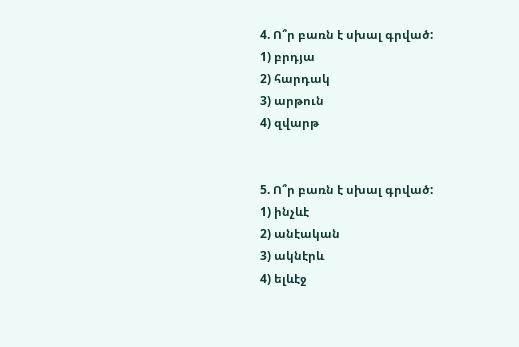4. Ո՞ր բառն է սխալ գրված:
1) բրդյա
2) հարդակ
3) արթուն
4) զվարթ


5. Ո՞ր բառն է սխալ գրված:
1) ինչևէ
2) անէական
3) ակնէրև
4) ելևէջ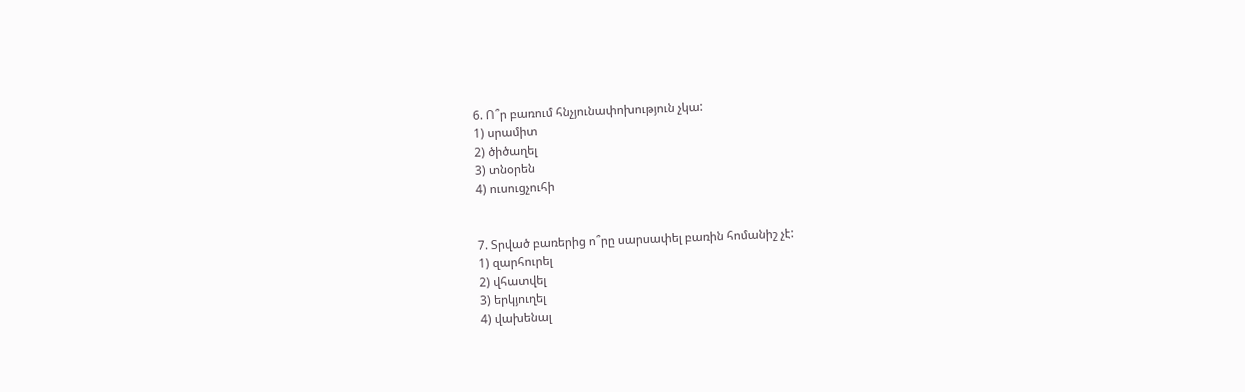6. Ո՞ր բառում հնչյունափոխություն չկա:
1) սրամիտ
2) ծիծաղել
3) տնօրեն
4) ուսուցչուհի


7. Տրված բառերից ո՞րը սարսափել բառին հոմանիշ չէ:
1) զարհուրել
2) վհատվել
3) երկյուղել
4) վախենալ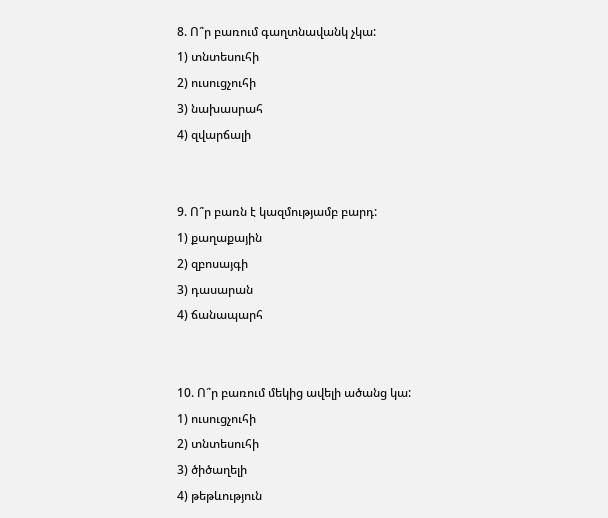8. Ո՞ր բառում գաղտնավանկ չկա:
1) տնտեսուհի
2) ուսուցչուհի
3) նախասրահ
4) զվարճալի


9. Ո՞ր բառն է կազմությամբ բարդ:
1) քաղաքային
2) զբոսայգի
3) դասարան
4) ճանապարհ


10. Ո՞ր բառում մեկից ավելի ածանց կա:
1) ուսուցչուհի
2) տնտեսուհի
3) ծիծաղելի
4) թեթևություն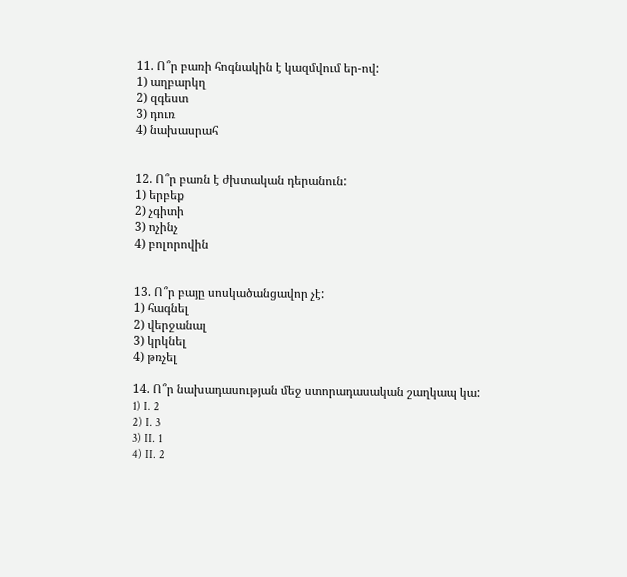11. Ո՞ր բառի հոգնակին է կազմվում եր-ով:
1) աղբարկղ
2) զգեստ
3) դուռ
4) նախասրահ


12. Ո՞ր բառն է ժխտական դերանուն:
1) երբեք
2) չգիտի
3) ոչինչ
4) բոլորովին


13. Ո՞ր բայը սոսկածանցավոր չէ:
1) հագնել
2) վերջանալ
3) կրկնել
4) թռչել

14. Ո՞ր նախադասության մեջ ստորադասական շաղկապ կա:
1) I. 2
2) I. 3
3) II. 1
4) II. 2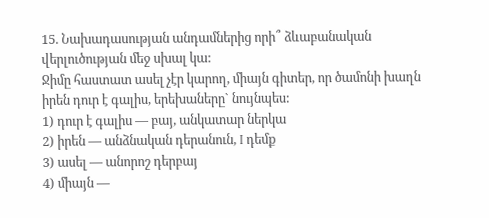15. Նախադասության անդամներից որի՞ ձևաբանական վերլուծության մեջ սխալ կա:
Ջիմը հաստատ ասել չէր կարող, միայն գիտեր, որ ծամոնի խաղն իրեն դուր է գալիս, երեխաները` նույնպես:
1) դուր է գալիս — բայ, անկատար ներկա
2) իրեն — անձնական դերանուն, I դեմք
3) ասել — անորոշ դերբայ
4) միայն —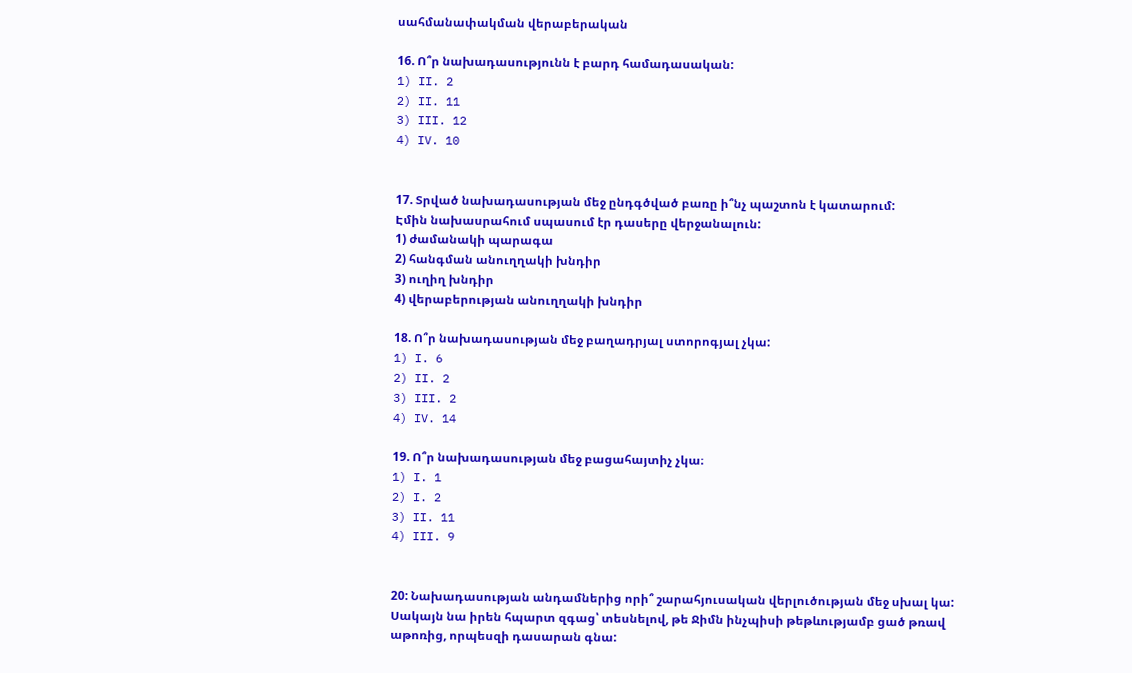սահմանափակման վերաբերական

16. Ո՞ր նախադասությունն է բարդ համադասական:
1) II. 2
2) II. 11
3) III. 12
4) IV. 10


17. Տրված նախադասության մեջ ընդգծված բառը ի՞նչ պաշտոն է կատարում:
Էմին նախասրահում սպասում էր դասերը վերջանալուն:
1) ժամանակի պարագա
2) հանգման անուղղակի խնդիր
3) ուղիղ խնդիր
4) վերաբերության անուղղակի խնդիր

18. Ո՞ր նախադասության մեջ բաղադրյալ ստորոգյալ չկա:
1) I. 6
2) II. 2
3) III. 2
4) IV. 14

19. Ո՞ր նախադասության մեջ բացահայտիչ չկա։
1) I. 1
2) I. 2
3) II. 11
4) III. 9


20: Նախադասության անդամներից որի՞ շարահյուսական վերլուծության մեջ սխալ կա:
Սակայն նա իրեն հպարտ զգաց՝ տեսնելով, թե Ջիմն ինչպիսի թեթևությամբ ցած թռավ աթոռից, որպեսզի դասարան գնա: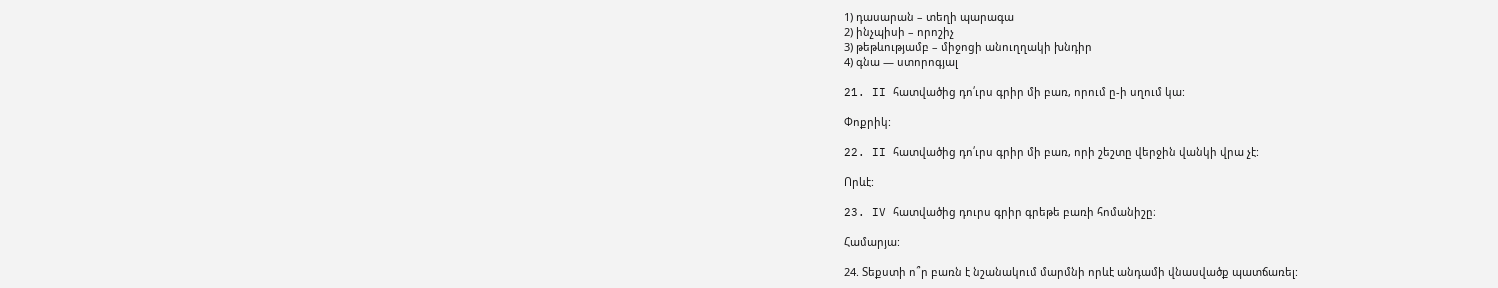1) դասարան – տեղի պարագա
2) ինչպիսի – որոշիչ
3) թեթևությամբ – միջոցի անուղղակի խնդիր
4) գնա — ստորոգյալ

21. II հատվածից դո՛ւրս գրիր մի բառ, որում ը-ի սղում կա:

Փոքրիկ:

22. II հատվածից դո՛ւրս գրիր մի բառ, որի շեշտը վերջին վանկի վրա չէ:

Որևէ:

23. IV հատվածից դուրս գրիր գրեթե բառի հոմանիշը։

Համարյա:

24. Տեքստի ո՞ր բառն է նշանակում մարմնի որևէ անդամի վնասվածք պատճառել: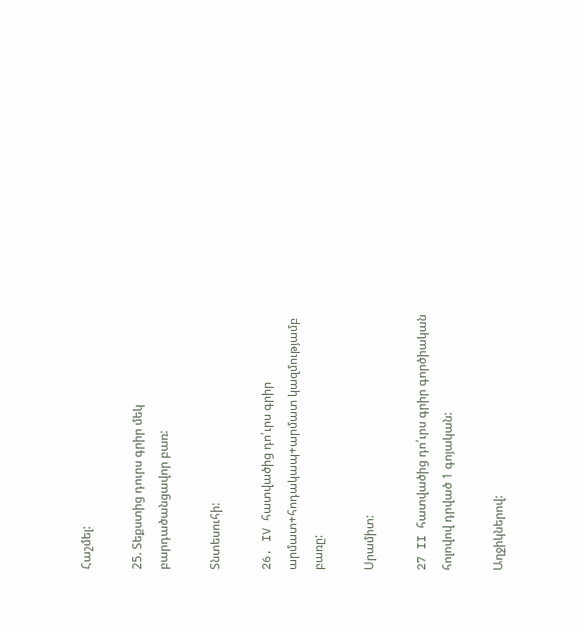Հաշմել:

25. Տեքստից դուրս գրիր մեկ բարդածանցավոր բառ:

Տնտեսուհի:

26. IV հատվածից դո՛ւրս գրիր արմատ+հոդակապ+արմատ կազմությամբ բառը:

Սրամիտ:

27 II հատվածից դո՛ւրս գրիր գործիական հոլովով դրված 1 գոյական:

Աղջիկներով: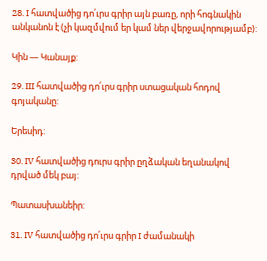28. I հատվածից դո՛ւրս գրիր այն բառը, որի հոգնակին անկանոն է (չի կազմվում եր կամ ներ վերջավորությամբ):

Կին — Կանայք:

29. III հատվածից դո՛ւրս գրիր ստացական հոդով գոյականը:

Երեսիդ:

30. IV հատվածից դուրս գրիր ըղձական եղանակով դրված մեկ բայ:

Պատասխանեիր:

31. IV հատվածից դո՛ւրս գրիր I ժամանակի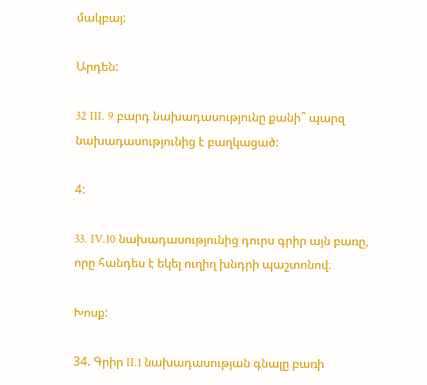մակբայ:

Արդեն:

32 III. 9 բարդ նախադասությունը քանի՞ պարզ նախադասությունից է բաղկացած:

4:

33. IV.10 նախադասությունից դուրս գրիր այն բառը, որը հանդես է եկել ուղիղ խնդրի պաշտոնով։

Խոսք:

34. Գրիր II.1 նախադասության գնալը բառի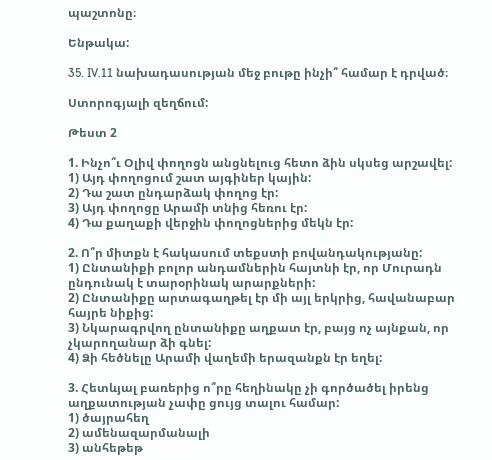պաշտոնը։

Ենթակա:

35. IV.11 նախադասության մեջ բութը ինչի՞ համար է դրված։

Ստորոգյալի զեղճում:

Թեստ 2

1. Ինչո՞ւ Օլիվ փողոցն անցնելուց հետո ձին սկսեց արշավել:
1) Այդ փողոցում շատ այգիներ կային:
2) Դա շատ ընդարձակ փողոց էր:
3) Այդ փողոցը Արամի տնից հեռու էր:
4) Դա քաղաքի վերջին փողոցներից մեկն էր:

2. Ո՞ր միտքն է հակասում տեքստի բովանդակությանը:
1) Ընտանիքի բոլոր անդամներին հայտնի էր, որ Մուրադն ընդունակ է տարօրինակ արարքների:
2) Ընտանիքը արտագաղթել էր մի այլ երկրից, հավանաբար հայրե նիքից:
3) Նկարագրվող ընտանիքը աղքատ էր, բայց ոչ այնքան, որ չկարողանար ձի գնել:
4) Ձի հեծնելը Արամի վաղեմի երազանքն էր եղել:

3. Հետևյալ բառերից ո՞րը հեղինակը չի գործածել իրենց աղքատության չափը ցույց տալու համար:
1) ծայրահեղ
2) ամենազարմանալի
3) անհեթեթ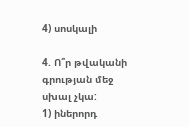4) սոսկալի

4. Ո՞ր թվականի գրության մեջ սխալ չկա:
1) իներորդ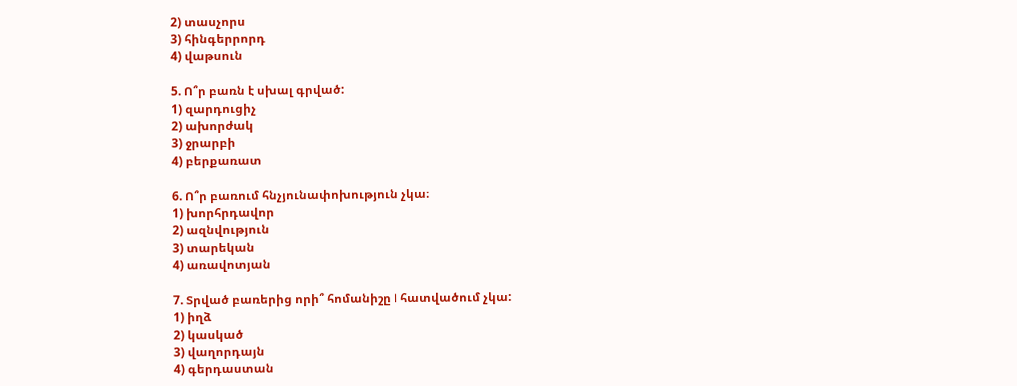2) տասչորս
3) հինգերրորդ
4) վաթսուն

5. Ո՞ր բառն է սխալ գրված:
1) զարդուցիչ
2) ախորժակ
3) ջրարբի
4) բերքառատ

6. Ո՞ր բառում հնչյունափոխություն չկա։
1) խորհրդավոր
2) ազնվություն
3) տարեկան
4) առավոտյան

7. Տրված բառերից որի՞ հոմանիշը I հատվածում չկա:
1) իղձ
2) կասկած
3) վաղորդայն
4) գերդաստան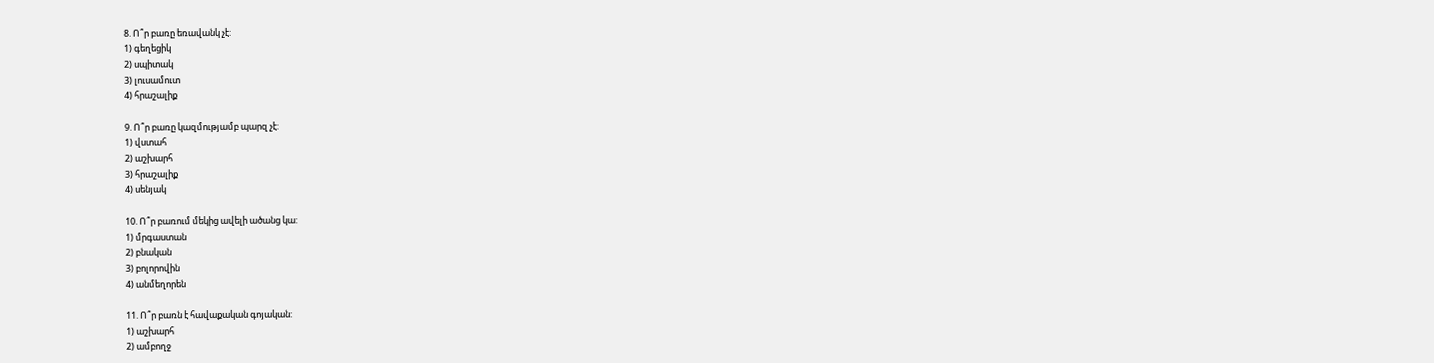8. Ո՞ր բառը եռավանկ չէ:
1) գեղեցիկ
2) սպիտակ
3) լուսամուտ
4) հրաշալիք

9. Ո՞ր բառը կազմությամբ պարզ չէ:
1) վստահ
2) աշխարհ
3) հրաշալիք
4) սենյակ

10. Ո՞ր բառում մեկից ավելի ածանց կա:
1) մրգաստան
2) բնական
3) բոլորովին
4) անմեղորեն

11. Ո՞ր բառն է հավաքական գոյական:
1) աշխարհ
2) ամբողջ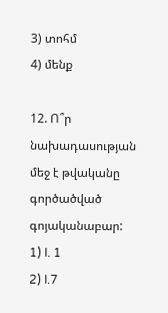3) տոհմ
4) մենք

12. Ո՞ր նախադասության մեջ է թվականը գործածված գոյականաբար:
1) I. 1
2) I.7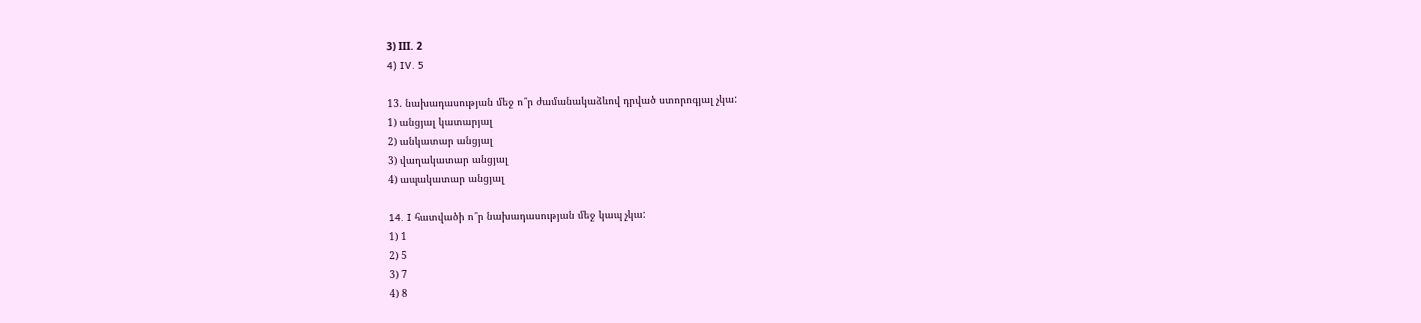3) ΙII. 2
4) IV. 5

13. նախադասության մեջ ո՞ր ժամանակաձևով դրված ստորոգյալ չկա:
1) անցյալ կատարյալ
2) անկատար անցյալ
3) վաղակատար անցյալ
4) ապակատար անցյալ

14. I հատվածի ո՞ր նախադասության մեջ կապ չկա:
1) 1
2) 5
3) 7
4) 8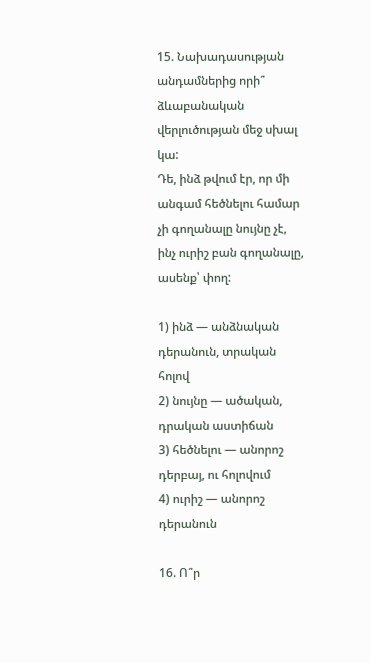15. Նախադասության անդամներից որի՞ ձևաբանական վերլուծության մեջ սխալ կա:
Դե, ինձ թվում էր, որ մի անգամ հեծնելու համար չի գողանալը նույնը չէ, ինչ ուրիշ բան գողանալը, ասենք՝ փող:

1) ինձ — անձնական դերանուն, տրական հոլով
2) նույնը — ածական, դրական աստիճան
3) հեծնելու — անորոշ դերբայ, ու հոլովում
4) ուրիշ — անորոշ դերանուն

16. Ո՞ր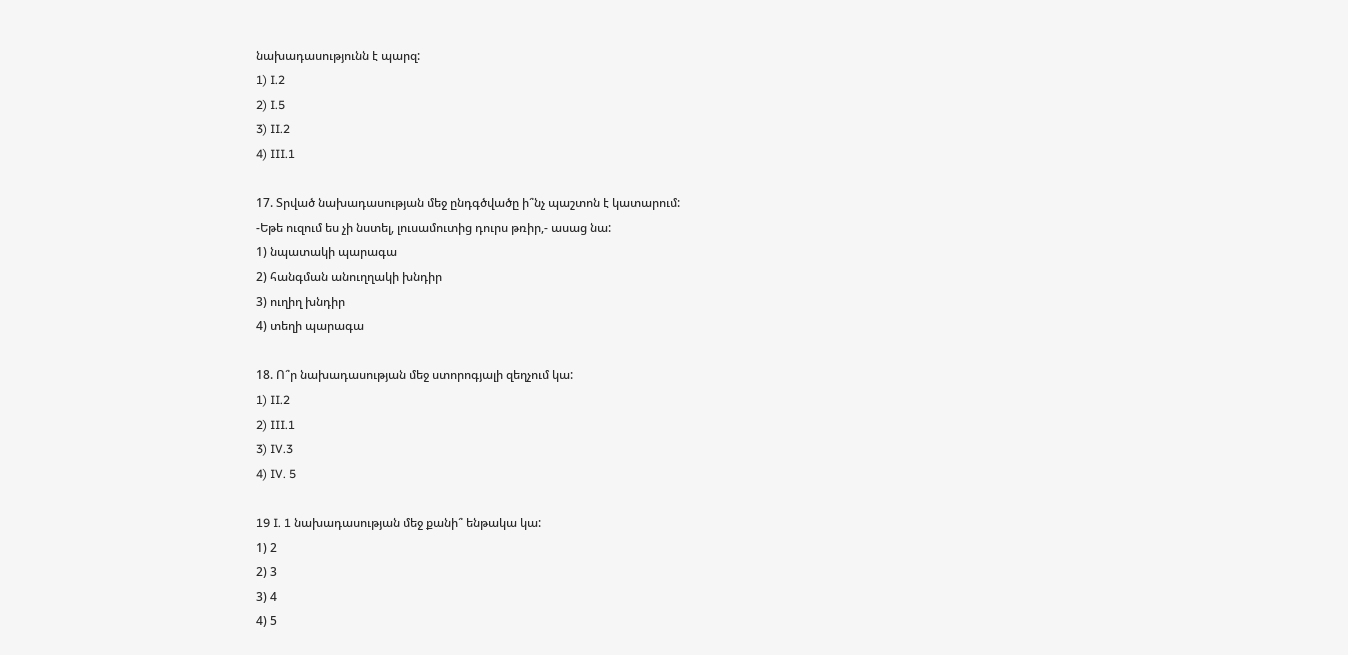նախադասությունն է պարզ:
1) I.2
2) I.5
3) II.2
4) III.1

17. Տրված նախադասության մեջ ընդգծվածը ի՞նչ պաշտոն է կատարում:
-Եթե ուզում ես չի նստել, լուսամուտից դուրս թռիր,- ասաց նա:
1) նպատակի պարագա
2) հանգման անուղղակի խնդիր
3) ուղիղ խնդիր
4) տեղի պարագա

18. Ո՞ր նախադասության մեջ ստորոգյալի զեղչում կա:
1) II.2
2) III.1
3) IV.3
4) IV. 5

19 I. 1 նախադասության մեջ քանի՞ ենթակա կա:
1) 2
2) 3
3) 4
4) 5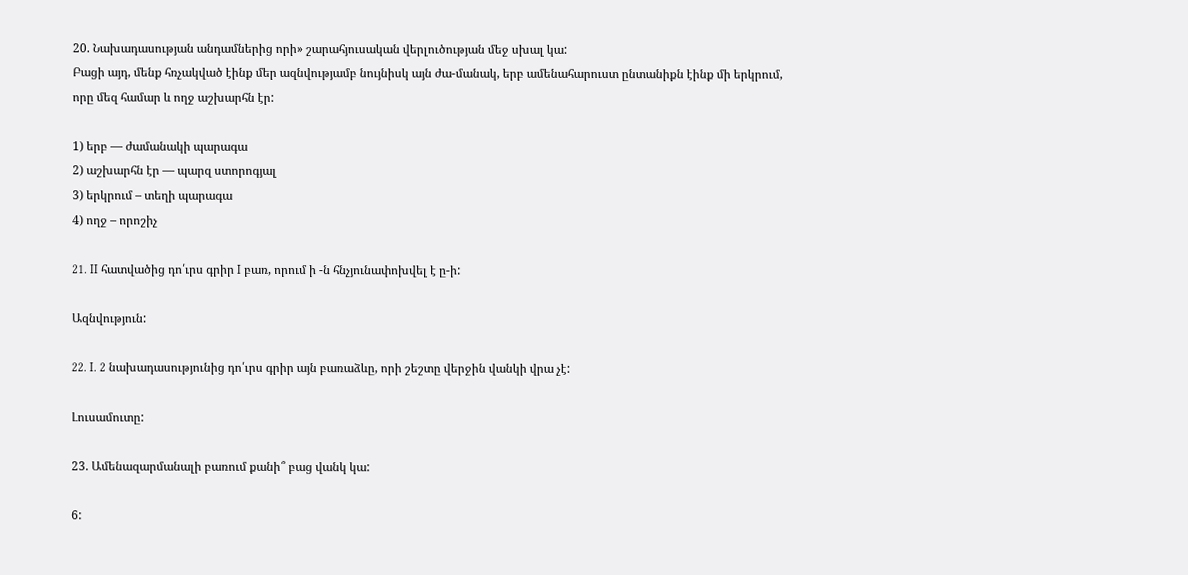20. Նախադասության անդամներից որի» շարահյուսական վերլուծության մեջ սխալ կա:
Բացի այդ, մենք հռչակված էինք մեր ազնվությամբ նույնիսկ այն ժա-մանակ, երբ ամենահարուստ ընտանիքն էինք մի երկրում, որը մեզ համար և ողջ աշխարհն էր:

1) երբ — ժամանակի պարագա
2) աշխարհն էր — պարզ ստորոգյալ
3) երկրում – տեղի պարագա
4) ողջ – որոշիչ

21. II հատվածից դո՛ւրս գրիր I բառ, որում ի -ն հնչյունափոխվել է ը-ի:

Ազնվություն:

22. I. 2 նախադասությունից դո՛ւրս գրիր այն բառաձևը, որի շեշտը վերջին վանկի վրա չէ:

Լուսամուտը:

23. Ամենազարմանալի բառում քանի՞ բաց վանկ կա:

6: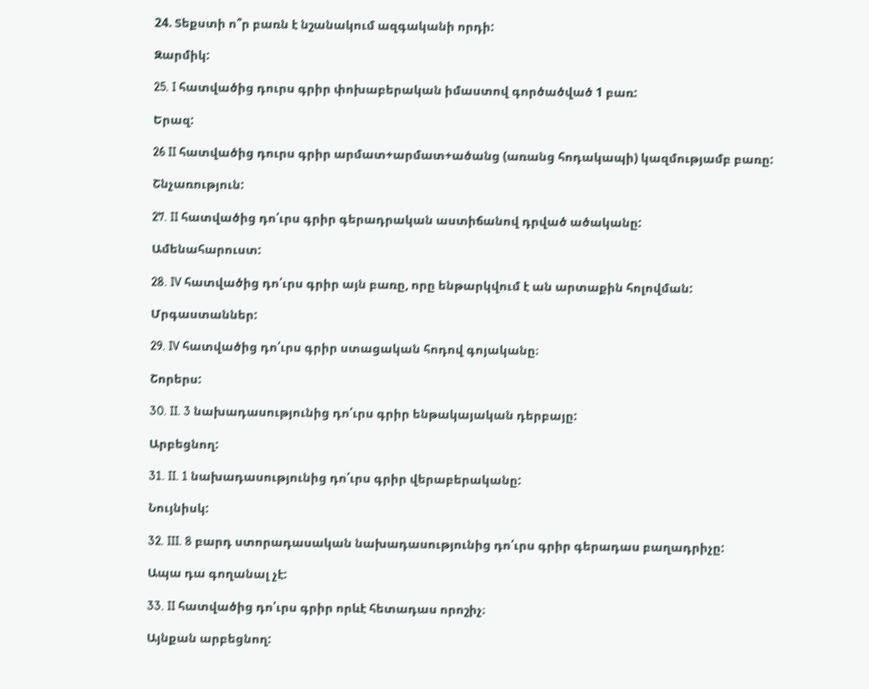24. Տեքստի ո՞ր բառն է նշանակում ազգականի որդի:

Զարմիկ:

25. I հատվածից դուրս գրիր փոխաբերական իմաստով գործածված 1 բառ:

Երազ:

26 II հատվածից դուրս գրիր արմատ+արմատ+ածանց (առանց հոդակապի) կազմությամբ բառը:

Շնչառություն:

27. II հատվածից դո՛ւրս գրիր գերադրական աստիճանով դրված ածականը:

Ամենահարուստ:

28. IV հատվածից դո՛ւրս գրիր այն բառը, որը ենթարկվում է ան արտաքին հոլովման:

Մրգաստաններ:

29. IV հատվածից դո՛ւրս գրիր ստացական հոդով գոյականը։

Շորերս:

30. II. 3 նախադասությունից դո՛ւրս գրիր ենթակայական դերբայը:

Արբեցնող:

31. II. 1 նախադասությունից դո՛ւրս գրիր վերաբերականը:

Նույնիսկ:

32. III. 8 բարդ ստորադասական նախադասությունից դո՛ւրս գրիր գերադաս բաղադրիչը:

Ապա դա գողանալ չէ:

33. II հատվածից դո՛ւրս գրիր որևէ հետադաս որոշիչ։

Այնքան արբեցնող: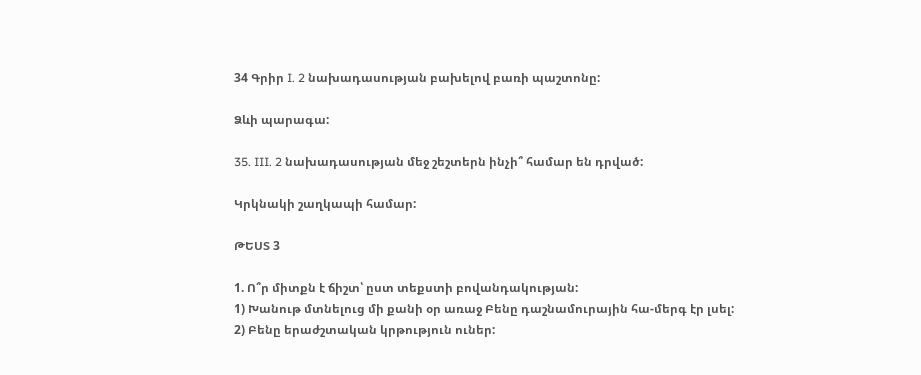34 Գրիր I. 2 նախադասության բախելով բառի պաշտոնը:

Ձևի պարագա:

35. III. 2 նախադասության մեջ շեշտերն ինչի՞ համար են դրված:

Կրկնակի շաղկապի համար:

ԹԵՍՏ 3

1. Ո՞ր միտքն է ճիշտ՝ ըստ տեքստի բովանդակության:
1) Խանութ մտնելուց մի քանի օր առաջ Բենը դաշնամուրային հա-մերգ էր լսել:
2) Բենը երաժշտական կրթություն ուներ: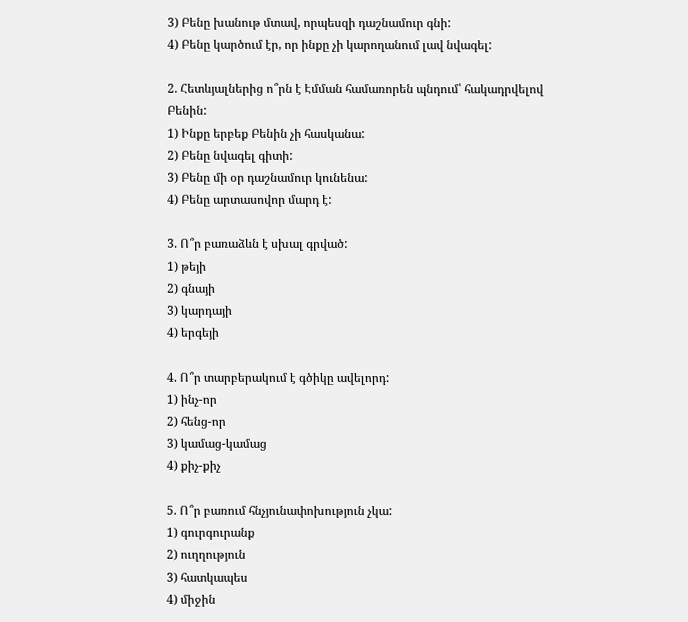3) Բենը խանութ մտավ, որպեսզի դաշնամուր գնի:
4) Բենը կարծում էր, որ ինքը չի կարողանում լավ նվագել:

2. Հետևյալներից ո՞րն է Էմման համառորեն պնդում՝ հակադրվելով Բենին:
1) Ինքը երբեք Բենին չի հասկանա:
2) Բենը նվագել գիտի:
3) Բենը մի օր դաշնամուր կունենա:
4) Բենը արտասովոր մարդ է:

3. Ո՞ր բառաձևն է սխալ գրված:
1) թեյի
2) գնայի
3) կարդայի
4) երգեյի

4. Ո՞ր տարբերակում է գծիկը ավելորդ:
1) ինչ-որ
2) հենց-որ
3) կամաց-կամաց
4) քիչ-քիչ

5. Ո՞ր բառում հնչյունափոխություն չկա:
1) գուրգուրանք
2) ուղղություն
3) հատկապես
4) միջին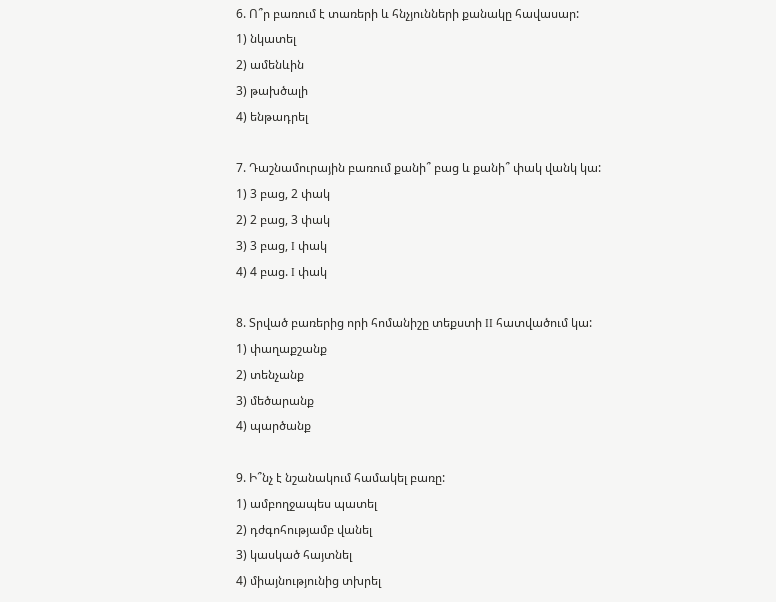6. Ո՞ր բառում է տառերի և հնչյունների քանակը հավասար:
1) նկատել
2) ամենևին
3) թախծալի
4) ենթադրել

7. Դաշնամուրային բառում քանի՞ բաց և քանի՞ փակ վանկ կա:
1) 3 բաց, 2 փակ
2) 2 բաց, 3 փակ
3) 3 բաց, I փակ
4) 4 բաց. I փակ

8. Տրված բառերից որի հոմանիշը տեքստի II հատվածում կա:
1) փաղաքշանք
2) տենչանք
3) մեծարանք
4) պարծանք

9. Ի՞նչ է նշանակում համակել բառը:
1) ամբողջապես պատել
2) դժգոհությամբ վանել
3) կասկած հայտնել
4) միայնությունից տխրել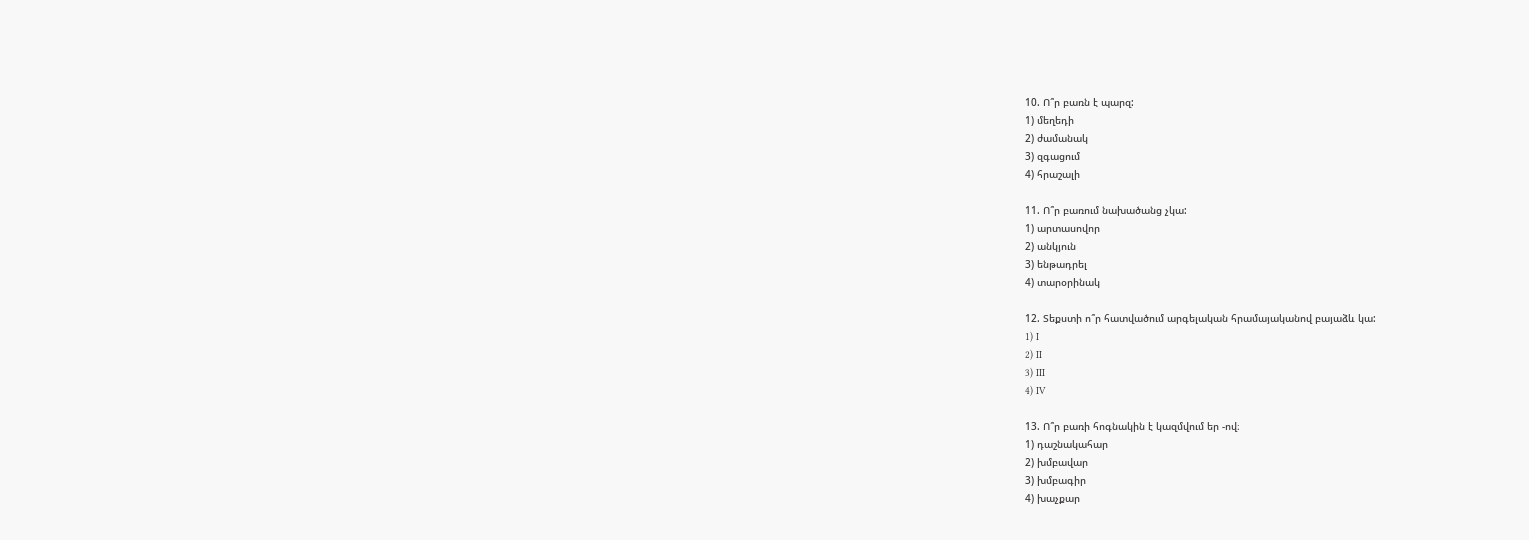10. Ո՞ր բառն է պարզ:
1) մեղեդի
2) ժամանակ
3) զգացում
4) հրաշալի

11. Ո՞ր բառում նախածանց չկա:
1) արտասովոր
2) անկյուն
3) ենթադրել
4) տարօրինակ

12. Տեքստի ո՞ր հատվածում արգելական հրամայականով բայաձև կա:
1) I
2) II
3) III
4) IV

13. Ո՞ր բառի հոգնակին է կազմվում եր -ով։
1) դաշնակահար
2) խմբավար
3) խմբագիր
4) խաչքար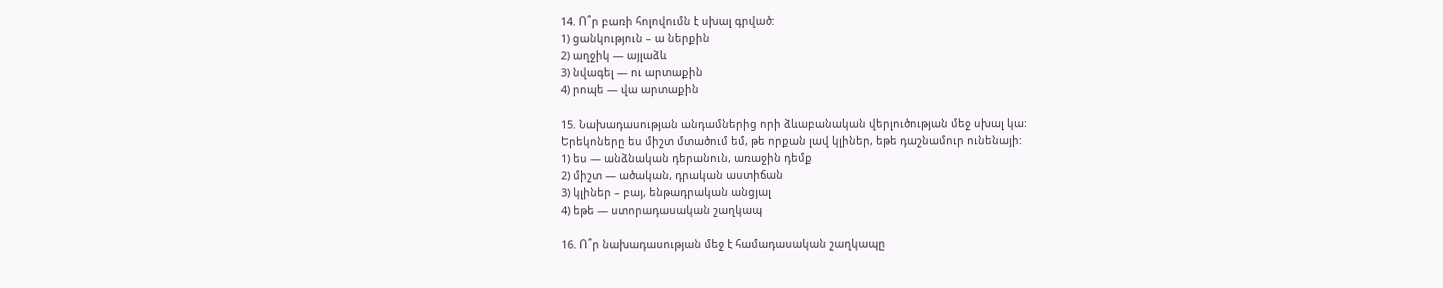14. Ո՞ր բառի հոլովումն է սխալ գրված:
1) ցանկություն – ա ներքին
2) աղջիկ — այլաձև
3) նվագել — ու արտաքին
4) րոպե — վա արտաքին

15. Նախադասության անդամներից որի ձևաբանական վերլուծության մեջ սխալ կա:
Երեկոները ես միշտ մտածում եմ, թե որքան լավ կլիներ, եթե դաշնամուր ունենայի:
1) ես — անձնական դերանուն, առաջին դեմք
2) միշտ — ածական, դրական աստիճան
3) կլիներ – բայ, ենթադրական անցյալ
4) եթե — ստորադասական շաղկապ

16. Ո՞ր նախադասության մեջ է համադասական շաղկապը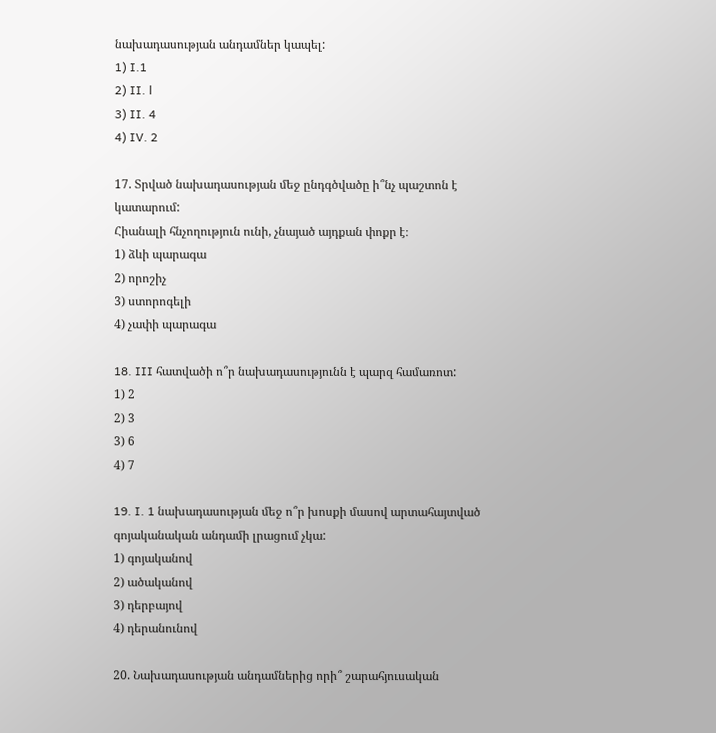նախադասության անդամներ կապել:
1) I.1
2) II. Ι
3) II. 4
4) IV. 2

17. Տրված նախադասության մեջ ընդգծվածը ի՞նչ պաշտոն է կատարում:
Հիանալի հնչողություն ունի, չնայած այդքան փոքր է։
1) ձևի պարագա
2) որոշիչ
3) ստորոգելի
4) չափի պարագա

18. III հատվածի ո՞ր նախադասությունն է պարզ համառոտ:
1) 2
2) 3
3) 6
4) 7

19. I. 1 նախադասության մեջ ո՞ր խոսքի մասով արտահայտված գոյականական անդամի լրացում չկա:
1) գոյականով
2) ածականով
3) դերբայով
4) դերանունով

20. Նախադասության անդամներից որի՞ շարահյուսական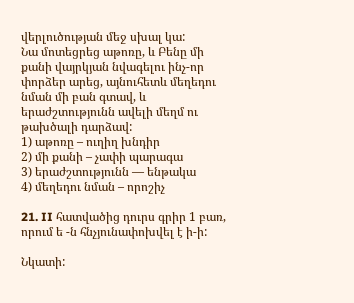վերլուծության մեջ սխալ կա:
Նա մոտեցրեց աթոռը, և Բենը մի քանի վայրկյան նվագելու ինչ-որ փորձեր արեց, այնուհետև մեղեդու նման մի բան գտավ, և երաժշտությունն ավելի մեղմ ու թախծալի դարձավ:
1) աթոռը – ուղիղ խնդիր
2) մի քանի – չափի պարագա
3) երաժշտությունն — ենթակա
4) մեղեդու նման – որոշիչ

21. II հատվածից դուրս գրիր 1 բառ, որում ե -ն հնչյունափոխվել է ի-ի:

Նկատի: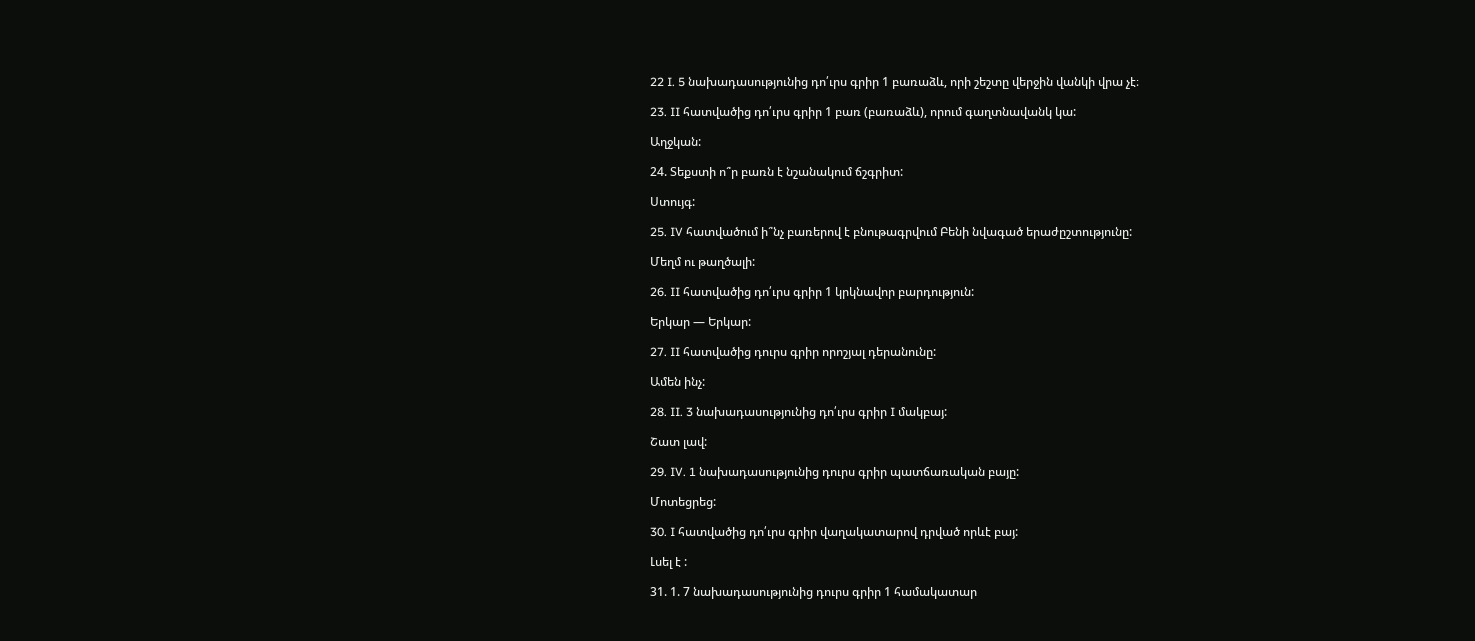22 I. 5 նախադասությունից դո՛ւրս գրիր 1 բառաձև, որի շեշտը վերջին վանկի վրա չէ։

23. II հատվածից դո՛ւրս գրիր 1 բառ (բառաձև), որում գաղտնավանկ կա:

Աղջկան:

24. Տեքստի ո՞ր բառն է նշանակում ճշգրիտ:

Ստույգ:

25. IV հատվածում ի՞նչ բառերով է բնութագրվում Բենի նվագած երաժըշտությունը:

Մեղմ ու թաղծալի:

26. II հատվածից դո՛ւրս գրիր 1 կրկնավոր բարդություն:

Երկար — Երկար:

27. II հատվածից դուրս գրիր որոշյալ դերանունը:

Ամեն ինչ:

28. II. 3 նախադասությունից դո՛ւրս գրիր I մակբայ:

Շատ լավ:

29. IV. 1 նախադասությունից դուրս գրիր պատճառական բայը:

Մոտեցրեց:

30. I հատվածից դո՛ւրս գրիր վաղակատարով դրված որևէ բայ:

Լսել է :

31. 1. 7 նախադասությունից դուրս գրիր 1 համակատար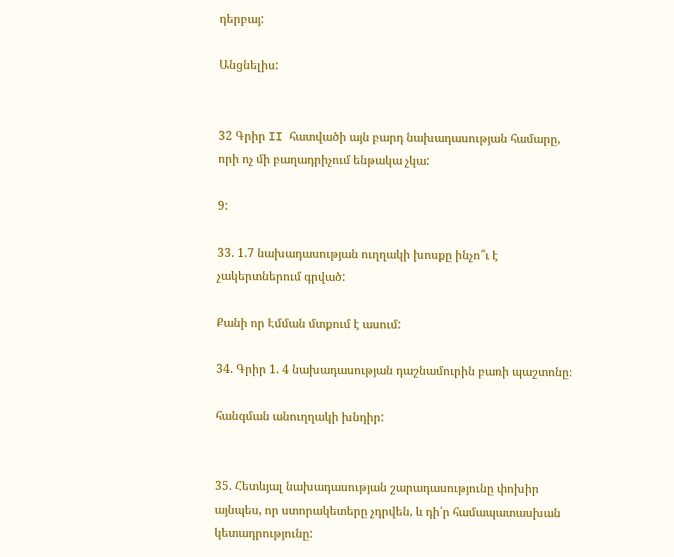դերբայ:

Անցնելիս:


32 Գրիր II հատվածի այն բարդ նախադասության համարը, որի ոչ մի բաղադրիչում ենթակա չկա:

9:

33. 1.7 նախադասության ուղղակի խոսքը ինչո՞ւ է չակերտներում գրված:

Քանի որ Էմման մտքում է ասում:

34. Գրիր 1. 4 նախադասության դաշնամուրին բառի պաշտոնը։

հանգման անուղղակի խնդիր:


35. Հետևյալ նախադասության շարադասությունը փոխիր այնպես, որ ստորակետերը չդրվեն, և դի՛ր համապատասխան կետադրությունը: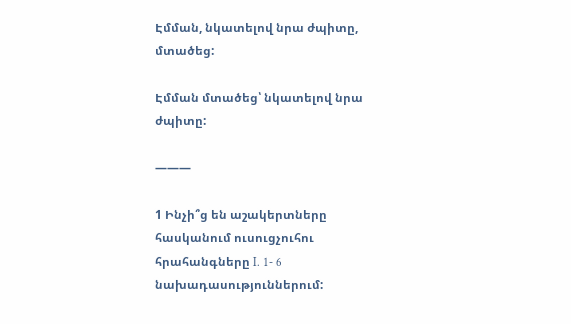Էմման, նկատելով նրա ժպիտը, մտածեց:

Էմման մտածեց՝ նկատելով նրա ժպիտը:

———

1 Ինչի՞ց են աշակերտները հասկանում ուսուցչուհու հրահանգները I. 1- 6 նախադասություններում: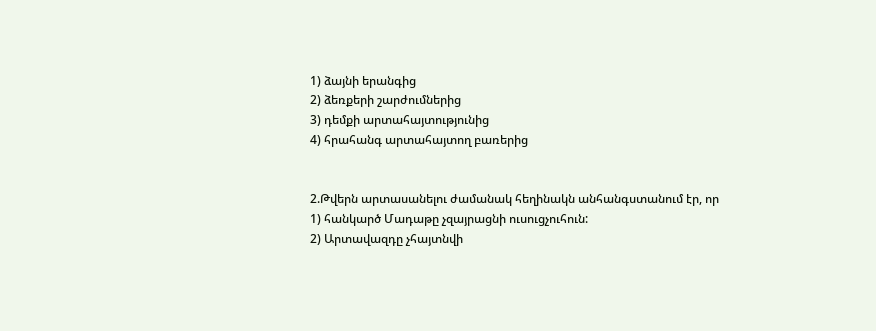1) ձայնի երանգից
2) ձեռքերի շարժումներից
3) դեմքի արտահայտությունից
4) հրահանգ արտահայտող բառերից


2.Թվերն արտասանելու ժամանակ հեղինակն անհանգստանում էր, որ
1) հանկարծ Մադաթը չզայրացնի ուսուցչուհուն:
2) Արտավազդը չհայտնվի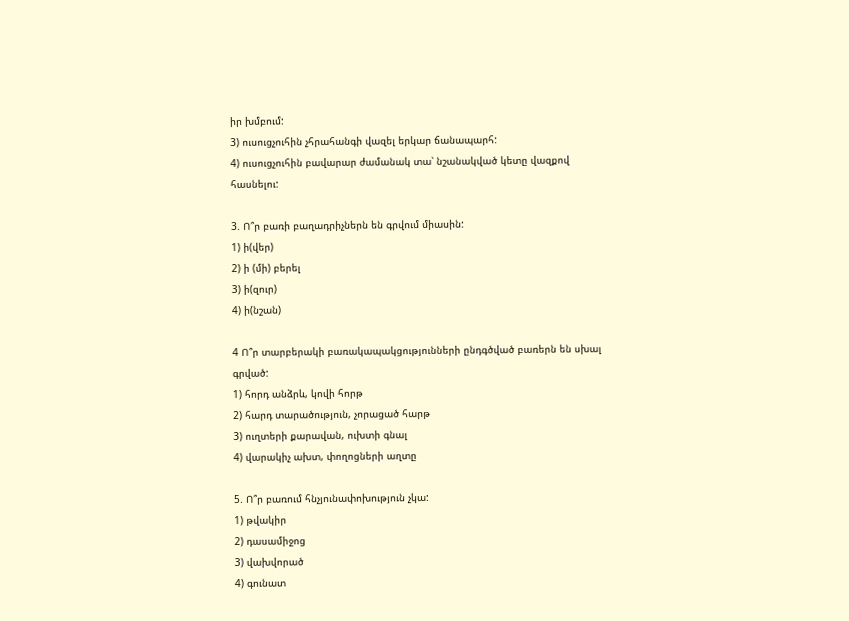իր խմբում:
3) ուսուցչուհին չհրահանգի վազել երկար ճանապարհ:
4) ուսուցչուհին բավարար ժամանակ տա՝ նշանակված կետը վազքով հասնելու:

3. Ո՞ր բառի բաղադրիչներն են գրվում միասին:
1) ի(վեր)
2) ի (մի) բերել
3) ի(զուր)
4) ի(նշան)

4 Ո՞ր տարբերակի բառակապակցությունների ընդգծված բառերն են սխալ գրված:
1) հորդ անձրև, կովի հորթ
2) հարդ տարածություն, չորացած հարթ
3) ուղտերի քարավան, ուխտի գնալ
4) վարակիչ ախտ, փողոցների աղտը

5. Ո՞ր բառում հնչյունափոխություն չկա:
1) թվակիր
2) դասամիջոց
3) վախվորած
4) գունատ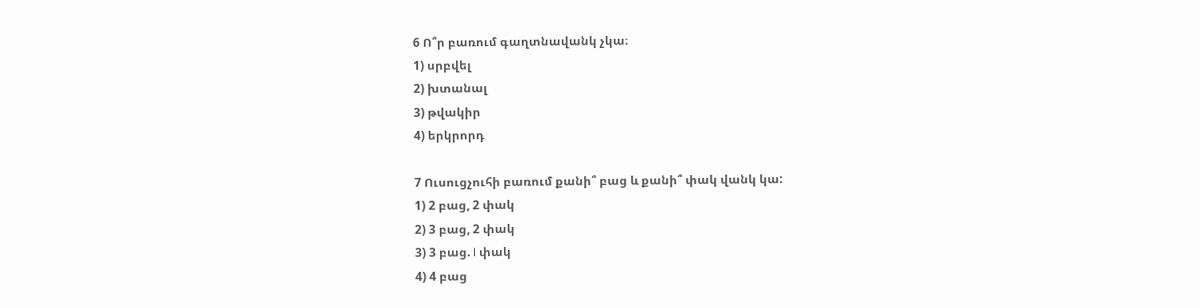6 Ո՞ր բառում գաղտնավանկ չկա։
1) սրբվել
2) խտանալ
3) թվակիր
4) երկրորդ

7 Ուսուցչուհի բառում քանի՞ բաց և քանի՞ փակ վանկ կա:
1) 2 բաց, 2 փակ
2) 3 բաց, 2 փակ
3) 3 բաց. I փակ
4) 4 բաց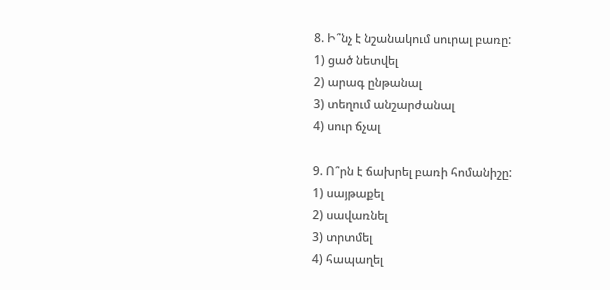8. Ի՞նչ է նշանակում սուրալ բառը:
1) ցած նետվել
2) արագ ընթանալ
3) տեղում անշարժանալ
4) սուր ճչալ

9. Ո՞րն է ճախրել բառի հոմանիշը:
1) սայթաքել
2) սավառնել
3) տրտմել
4) հապաղել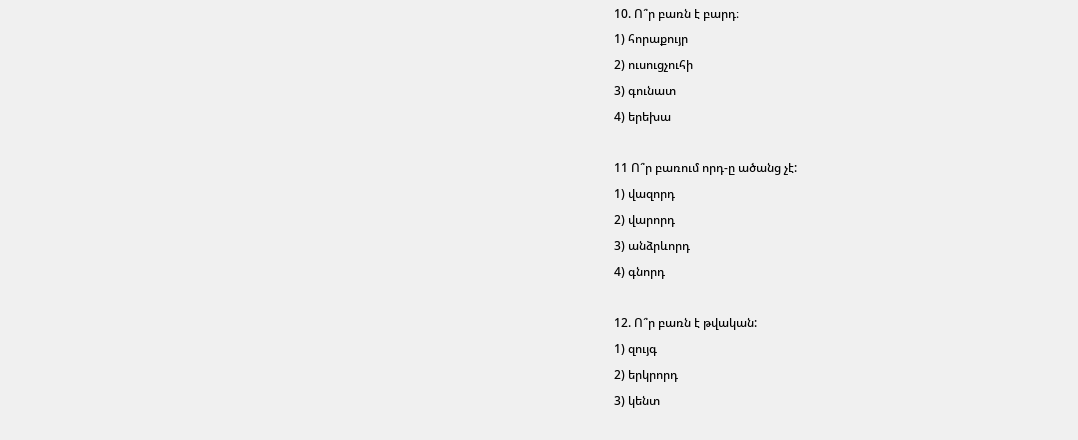10. Ո՞ր բառն է բարդ։
1) հորաքույր
2) ուսուցչուհի
3) գունատ
4) երեխա

11 Ո՞ր բառում որդ-ը ածանց չէ:
1) վազորդ
2) վարորդ
3) անձրևորդ
4) գնորդ

12. Ո՞ր բառն է թվական:
1) զույգ
2) երկրորդ
3) կենտ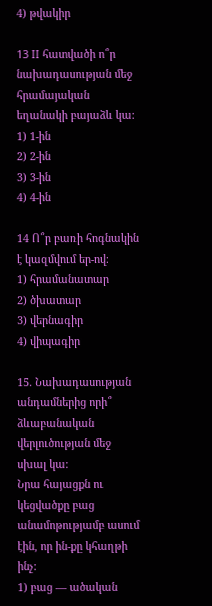4) թվակիր

13 II հատվածի ո՞ր նախադասության մեջ հրամայական եղանակի բայաձև կա:
1) 1-ին
2) 2-ին
3) 3-ին
4) 4-ին

14 Ո՞ր բառի հոգնակին է կազմվում եր-ով։
1) հրամանատար
2) ծխատար
3) վերնագիր
4) վիպագիր

15. Նախադասության անդամներից որի՞ ձևաբանական վերլուծության մեջ սխալ կա:
Նրա հայացքն ու կեցվածքը բաց անամոթությամբ ասում էին, որ ին-քը կհաղթի ինչ:
1) բաց — ածական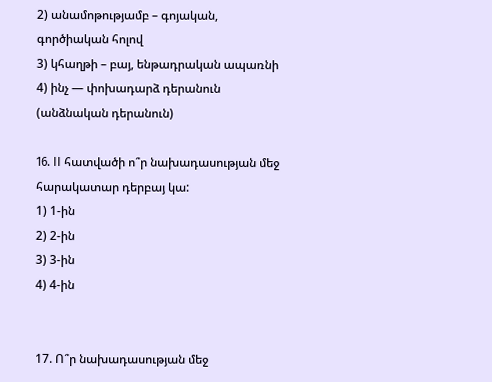2) անամոթությամբ – գոյական, գործիական հոլով
3) կհաղթի – բայ, ենթադրական ապառնի
4) ինչ — փոխադարձ դերանուն (անձնական դերանուն)

16. II հատվածի ո՞ր նախադասության մեջ հարակատար դերբայ կա:
1) 1-ին
2) 2-ին
3) 3-ին
4) 4-ին


17. Ո՞ր նախադասության մեջ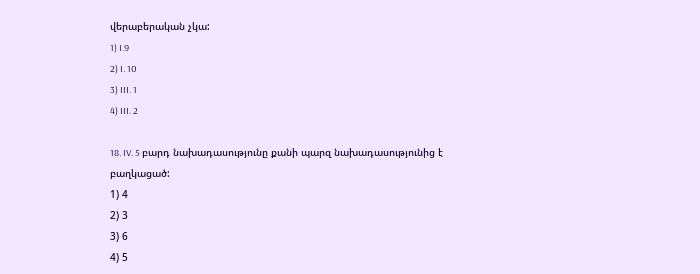վերաբերական չկա:
1) I.9
2) I. 10
3) III. 1
4) III. 2

18. IV. 5 բարդ նախադասությունը քանի պարզ նախադասությունից է բաղկացած:
1) 4
2) 3
3) 6
4) 5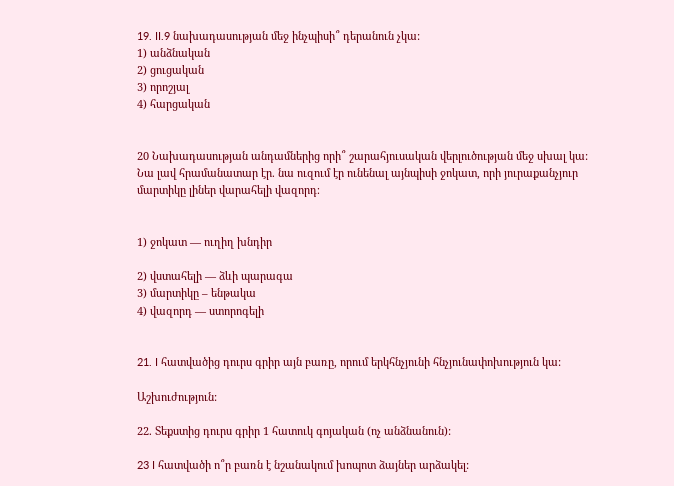19. II.9 նախադասության մեջ ինչպիսի՞ դերանուն չկա:
1) անձնական
2) ցուցական
3) որոշյալ
4) հարցական


20 Նախադասության անդամներից որի՞ շարահյուսական վերլուծության մեջ սխալ կա:
Նա լավ հրամանատար էր. նա ուզում էր ունենալ այնպիսի ջոկատ, որի յուրաքանչյուր մարտիկը լիներ վարահելի վազորդ։


1) ջոկատ — ուղիղ խնդիր

2) վստահելի — ձևի պարագա
3) մարտիկը – ենթակա
4) վազորդ — ստորոգելի


21. I հատվածից դուրս գրիր այն բառը, որում երկհնչյունի հնչյունափոխություն կա:

Աշխուժություն:

22. Տեքստից դուրս գրիր 1 հատուկ գոյական (ոչ անձնանուն):

23 I հատվածի ո՞ր բառն է նշանակում խոպոտ ձայներ արձակել: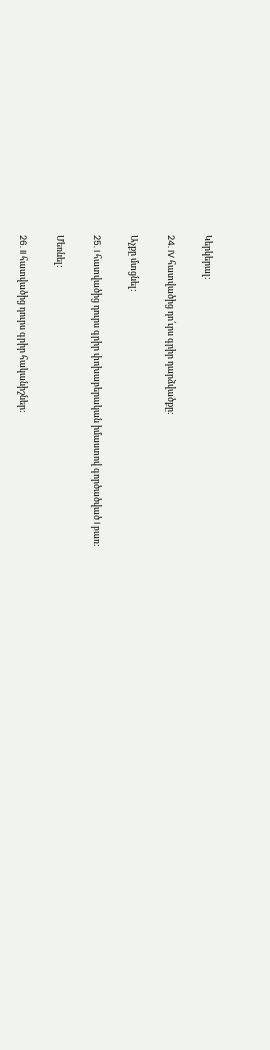Կերկերալ:

24. IV հատվածից դո՛ւրս գրիր դարձվածքը:

Աչքը մտցնել:

25. I հատվածից դուրս գրիր փոխաբերական իմաստով գործածված I բառ:

Մեռնել:

26. II հատվածից դուրս գրիր հականիշներ: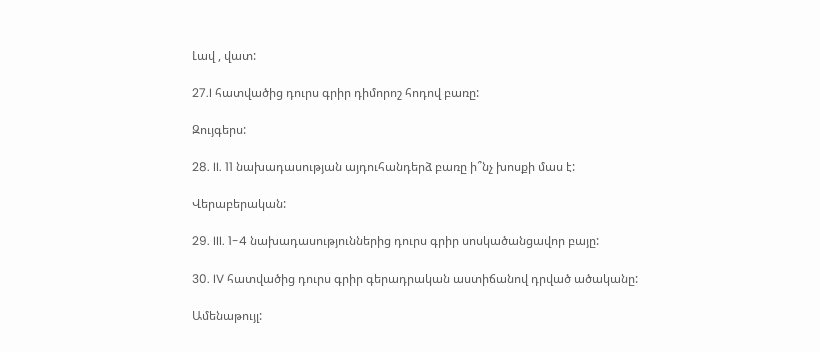Լավ , վատ:

27.I հատվածից դուրս գրիր դիմորոշ հոդով բառը:

Զույգերս:

28. II. 11 նախադասության այդուհանդերձ բառը ի՞նչ խոսքի մաս է:

Վերաբերական:

29. III. 1-4 նախադասություններից դուրս գրիր սոսկածանցավոր բայը:

30. IV հատվածից դուրս գրիր գերադրական աստիճանով դրված ածականը:

Ամենաթույլ: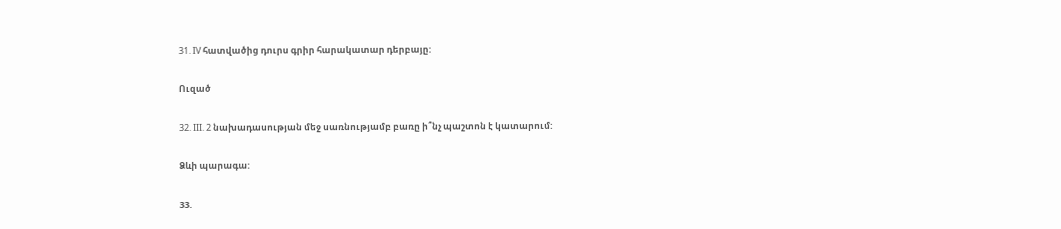31. IV հատվածից դուրս գրիր հարակատար դերբայը:

Ուզած

32. III. 2 նախադասության մեջ սառնությամբ բառը ի՞նչ պաշտոն է կատարում:

Ձևի պարագա:

33.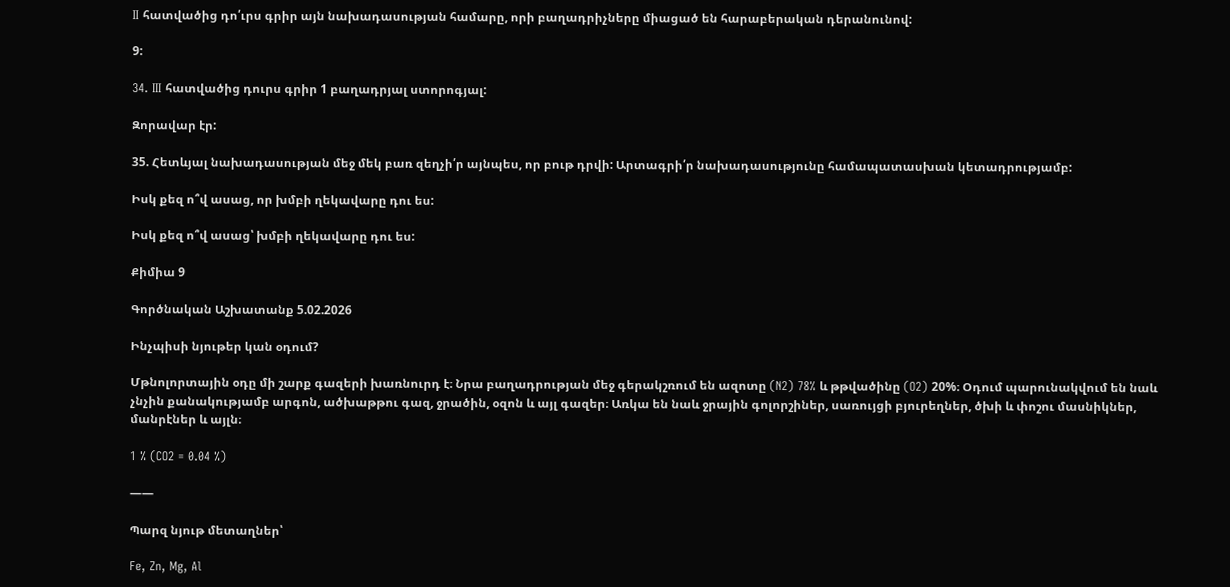II հատվածից դո՛ւրս գրիր այն նախադասության համարը, որի բաղադրիչները միացած են հարաբերական դերանունով:

9:

34. III հատվածից դուրս գրիր 1 բաղադրյալ ստորոգյալ:

Զորավար էր:

35. Հետևյալ նախադասության մեջ մեկ բառ զեղչի՛ր այնպես, որ բութ դրվի: Արտագրի՛ր նախադասությունը համապատասխան կետադրությամբ:

Իսկ քեզ ո՞վ ասաց, որ խմբի ղեկավարը դու ես:

Իսկ քեզ ո՞վ ասաց՝ խմբի ղեկավարը դու ես:

Քիմիա 9

Գործնական Աշխատանք 5.02.2026

Ինչպիսի նյութեր կան օդում?

Մթնոլորտային օդը մի շարք գազերի խառնուրդ է։ Նրա բաղադրության մեջ գերակշռում են ազոտը (N2) 78% և թթվածինը (O2) 20%։ Օդում պարունակվում են նաև չնչին քանակությամբ արգոն, ածխաթթու գազ, ջրածին, օզոն և այլ գազեր։ Առկա են նաև ջրային գոլորշիներ, սառույցի բյուրեղներ, ծխի և փոշու մասնիկներ, մանրէներ և այլն։

1 % (CO2 = 0.04 %)

——

Պարզ նյութ մետաղներ՝

Fe, Zn, Mg, Al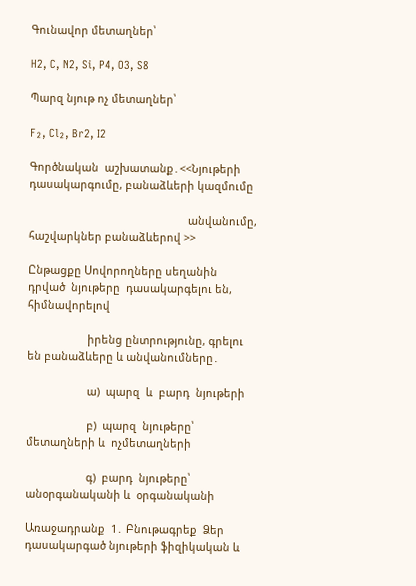Գունավոր մետաղներ՝

H2, C, N2, Si, P4, O3, S8

Պարզ նյութ ոչ մետաղներ՝

F₂, Cl₂, Br2, I2

Գործնական  աշխատանք․<<Նյութերի դասակարգումը, բանաձևերի կազմումը

                                                     անվանումը, հաշվարկներ բանաձևերով >>

Ընթացքը Սովորողները սեղանին  դրված  նյութերը  դասակարգելու են, հիմնավորելով

                    իրենց ընտրությունը, գրելու են բանաձևերը և անվանումները․

                    ա)  պարզ  և  բարդ  նյութերի

                    բ)  պարզ  նյութերը՝ մետաղների և  ոչմետաղների

                    գ)  բարդ  նյութերը՝ անօրգանականի և  օրգանականի

Առաջադրանք  1․ Բնութագրեք  Ձեր դասակարգած նյութերի ֆիզիկական և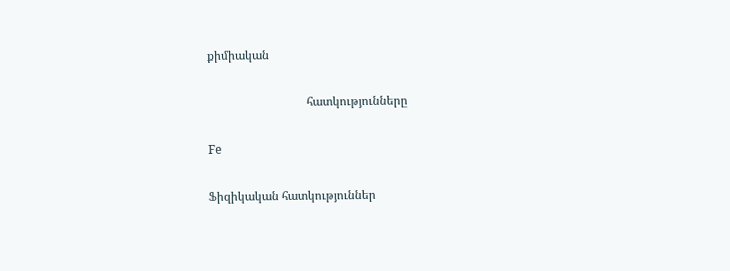քիմիական

                                 հատկությունները

Fe

Ֆիզիկական հատկություններ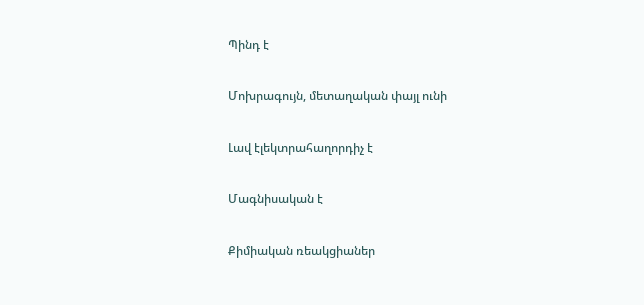Պինդ է

Մոխրագույն, մետաղական փայլ ունի

Լավ էլեկտրահաղորդիչ է

Մագնիսական է

Քիմիական ռեակցիաներ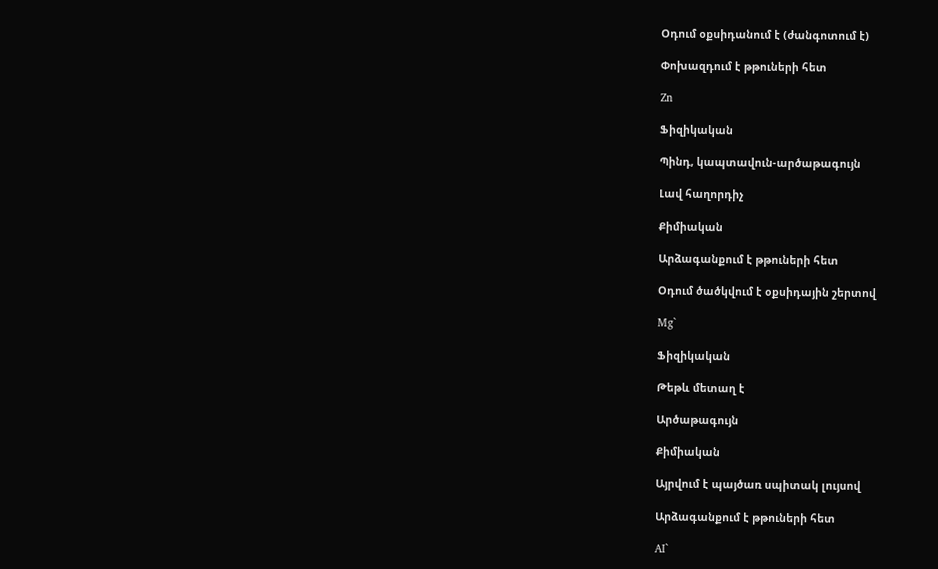Օդում օքսիդանում է (ժանգոտում է)

Փոխազդում է թթուների հետ

Zn

Ֆիզիկական

Պինդ, կապտավուն-արծաթագույն

Լավ հաղորդիչ

Քիմիական

Արձագանքում է թթուների հետ

Օդում ծածկվում է օքսիդային շերտով

Mg`

Ֆիզիկական

Թեթև մետաղ է

Արծաթագույն

Քիմիական

Այրվում է պայծառ սպիտակ լույսով

Արձագանքում է թթուների հետ

AI`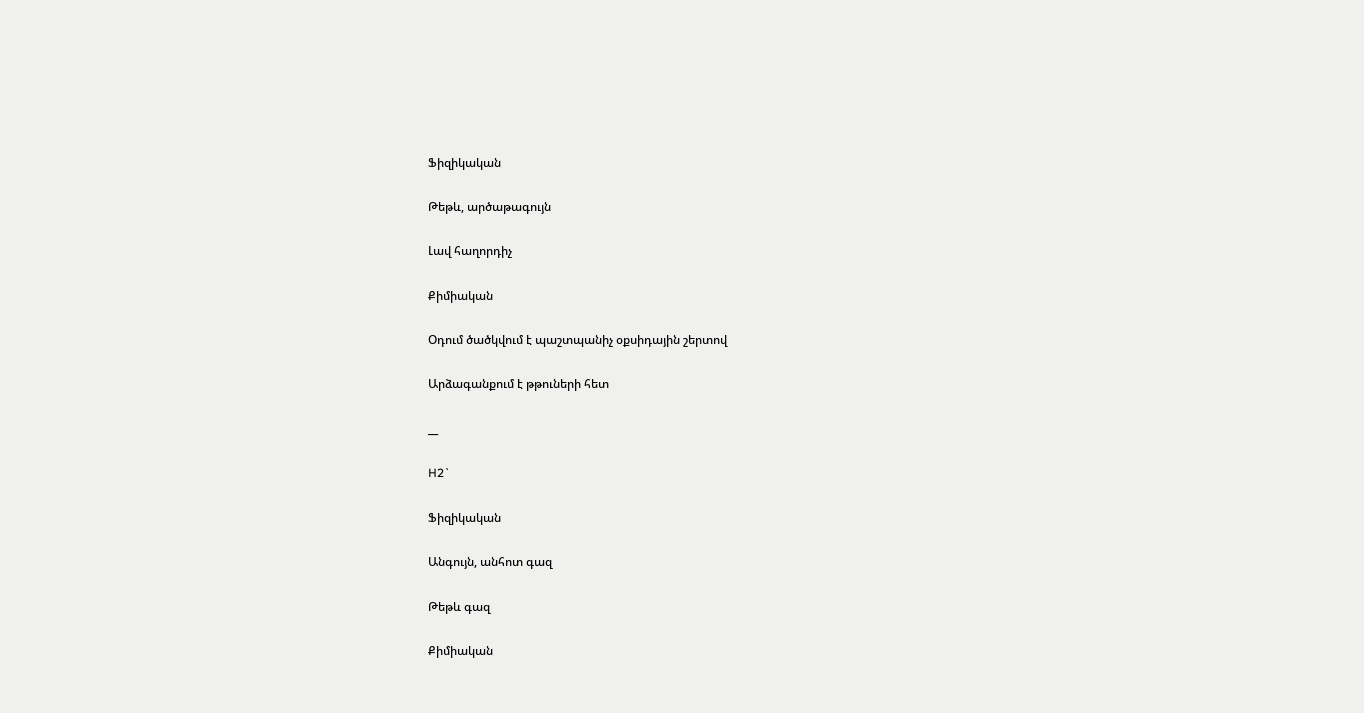Ֆիզիկական

Թեթև, արծաթագույն

Լավ հաղորդիչ

Քիմիական

Օդում ծածկվում է պաշտպանիչ օքսիդային շերտով

Արձագանքում է թթուների հետ

__

H2`

Ֆիզիկական

Անգույն, անհոտ գազ

Թեթև գազ

Քիմիական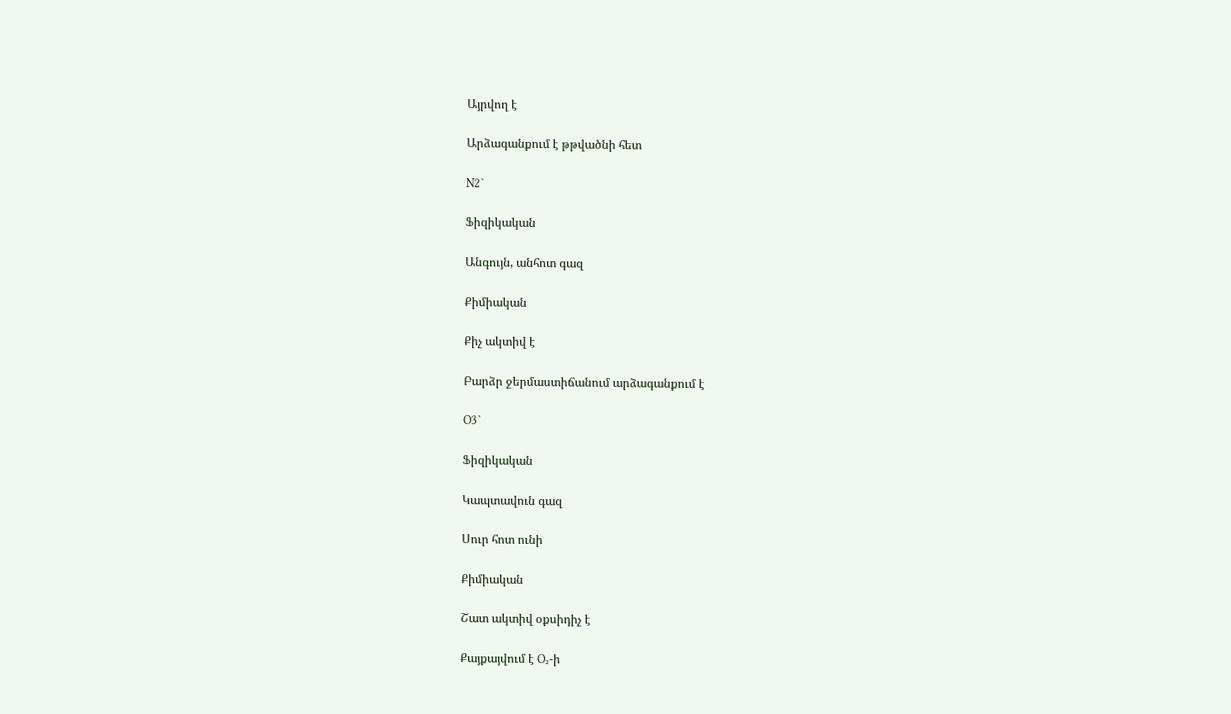Այրվող է

Արձագանքում է թթվածնի հետ

N2`

Ֆիզիկական

Անգույն, անհոտ գազ

Քիմիական

Քիչ ակտիվ է

Բարձր ջերմաստիճանում արձագանքում է

O3`

Ֆիզիկական

Կապտավուն գազ

Սուր հոտ ունի

Քիմիական

Շատ ակտիվ օքսիդիչ է

Քայքայվում է O₂-ի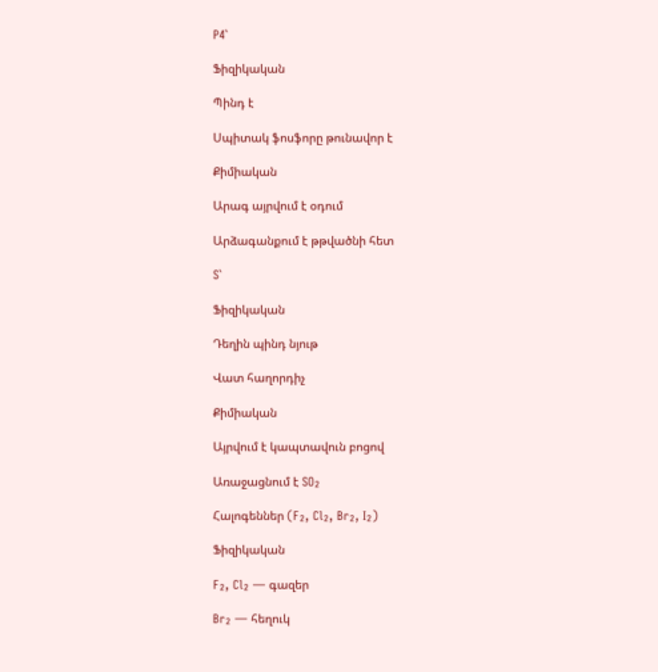P4`

Ֆիզիկական

Պինդ է

Սպիտակ ֆոսֆորը թունավոր է

Քիմիական

Արագ այրվում է օդում

Արձագանքում է թթվածնի հետ

S`

Ֆիզիկական

Դեղին պինդ նյութ

Վատ հաղորդիչ

Քիմիական

Այրվում է կապտավուն բոցով

Առաջացնում է SO₂

Հալոգեններ (F₂, Cl₂, Br₂, I₂)

Ֆիզիկական

F₂, Cl₂ — գազեր

Br₂ — հեղուկ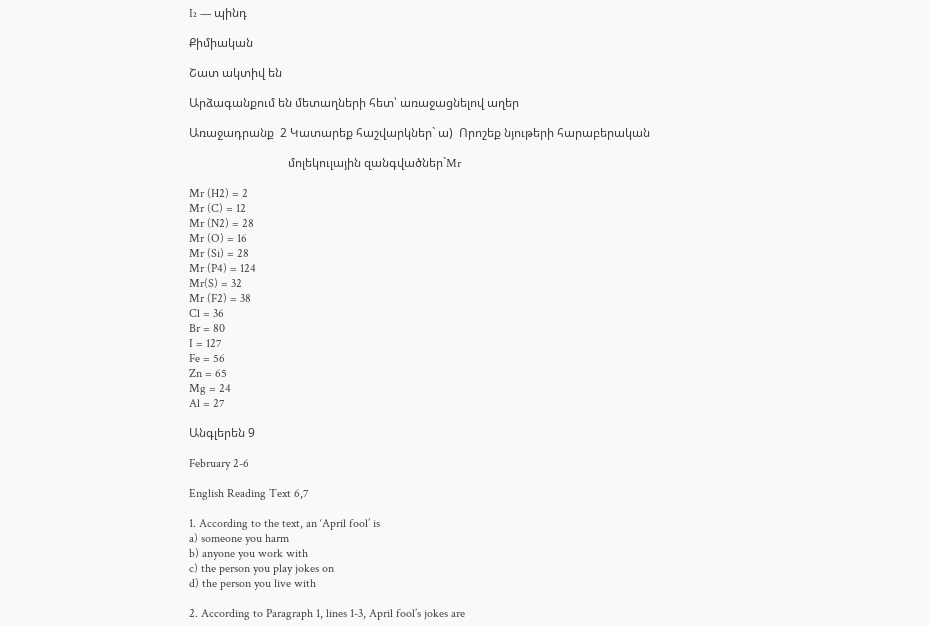I₂ — պինդ

Քիմիական

Շատ ակտիվ են

Արձագանքում են մետաղների հետ՝ առաջացնելով աղեր

Առաջադրանք  2 Կատարեք հաշվարկներ` ա)  Որոշեք նյութերի հարաբերական

                                 մոլեկուլային զանգվածներ`Mr

Mr (H2) = 2
Mr (C) = 12
Mr (N2) = 28
Mr (O) = 16
Mr (Si) = 28
Mr (P4) = 124
Mr(S) = 32
Mr (F2) = 38
Cl = 36
Br = 80
I = 127
Fe = 56
Zn = 65
Mg = 24
Al = 27

Անգլերեն 9

February 2-6

English Reading Text 6,7

1. According to the text, an ‘April fool’ is
a) someone you harm
b) anyone you work with
c) the person you play jokes on
d) the person you live with

2. According to Paragraph 1, lines 1-3, April fool’s jokes are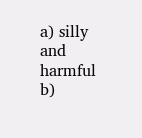a) silly and harmful
b)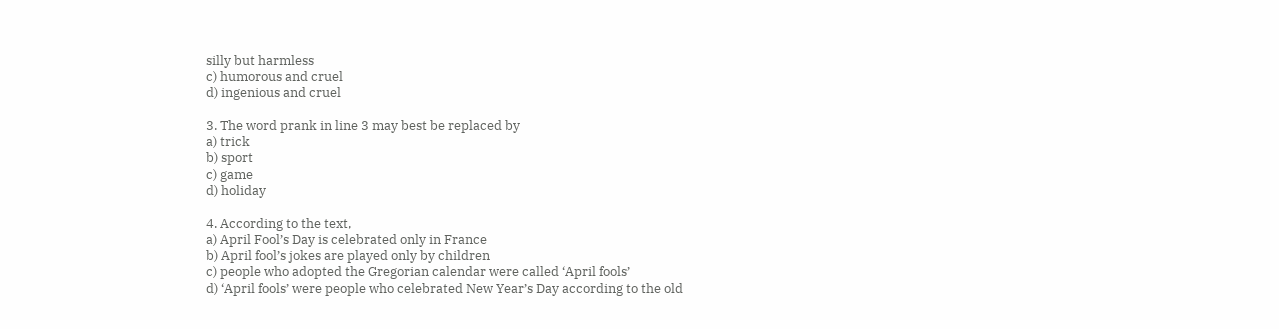silly but harmless
c) humorous and cruel
d) ingenious and cruel

3. The word prank in line 3 may best be replaced by
a) trick
b) sport
c) game
d) holiday

4. According to the text,
a) April Fool’s Day is celebrated only in France
b) April fool’s jokes are played only by children
c) people who adopted the Gregorian calendar were called ‘April fools’
d) ‘April fools’ were people who celebrated New Year’s Day according to the old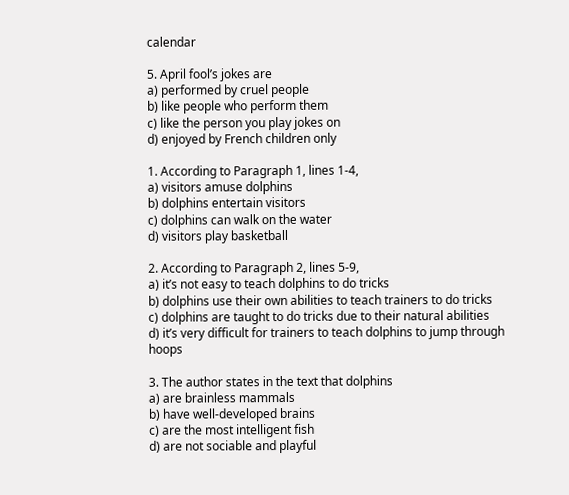calendar

5. April fool’s jokes are
a) performed by cruel people
b) like people who perform them
c) like the person you play jokes on
d) enjoyed by French children only

1. According to Paragraph 1, lines 1-4,
a) visitors amuse dolphins
b) dolphins entertain visitors
c) dolphins can walk on the water
d) visitors play basketball

2. According to Paragraph 2, lines 5-9,
a) it’s not easy to teach dolphins to do tricks
b) dolphins use their own abilities to teach trainers to do tricks
c) dolphins are taught to do tricks due to their natural abilities
d) it’s very difficult for trainers to teach dolphins to jump through hoops

3. The author states in the text that dolphins
a) are brainless mammals
b) have well-developed brains
c) are the most intelligent fish
d) are not sociable and playful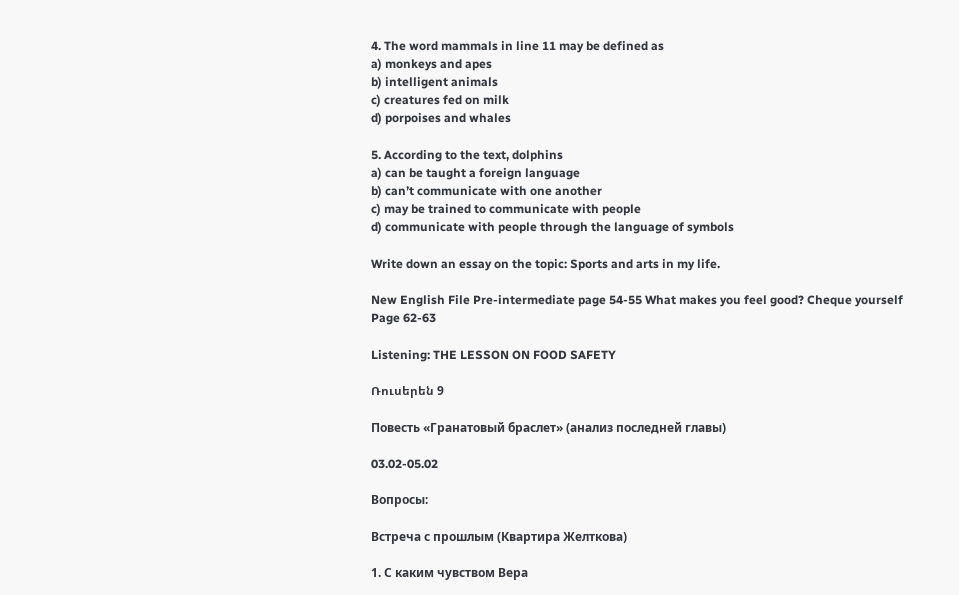4. The word mammals in line 11 may be defined as
a) monkeys and apes
b) intelligent animals
c) creatures fed on milk
d) porpoises and whales

5. According to the text, dolphins
a) can be taught a foreign language
b) can’t communicate with one another
c) may be trained to communicate with people
d) communicate with people through the language of symbols

Write down an essay on the topic: Sports and arts in my life.

New English File Pre-intermediate page 54-55 What makes you feel good? Cheque yourself Page 62-63

Listening: THE LESSON ON FOOD SAFETY

Ռուսերեն 9

Повесть «Гранатовый браслет» (анализ последней главы)

03.02-05.02

Вопросы:

Встреча с прошлым (Квартира Желткова)

1. С каким чувством Вера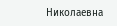Николаевна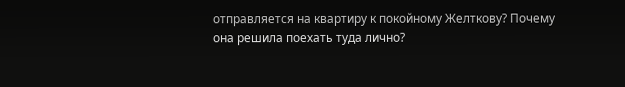отправляется на квартиру к покойному Желткову? Почему она решила поехать туда лично?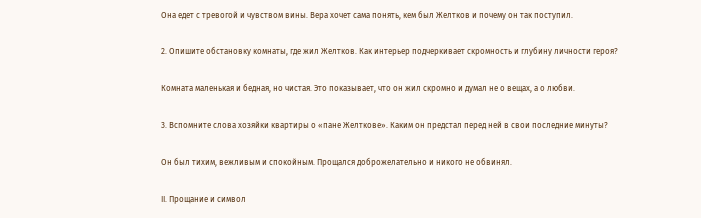Она едет с тревогой и чувством вины. Вера хочет сама понять, кем был Желтков и почему он так поступил.

2. Опишите обстановку комнаты, где жил Желтков. Как интерьер подчеркивает скромность и глубину личности героя?

Комната маленькая и бедная, но чистая. Это показывает, что он жил скромно и думал не о вещах, а о любви.

3. Вспомните слова хозяйки квартиры о «пане Желткове». Каким он предстал перед ней в свои последние минуты?

Он был тихим, вежливым и спокойным. Прощался доброжелательно и никого не обвинял.

II. Прощание и символ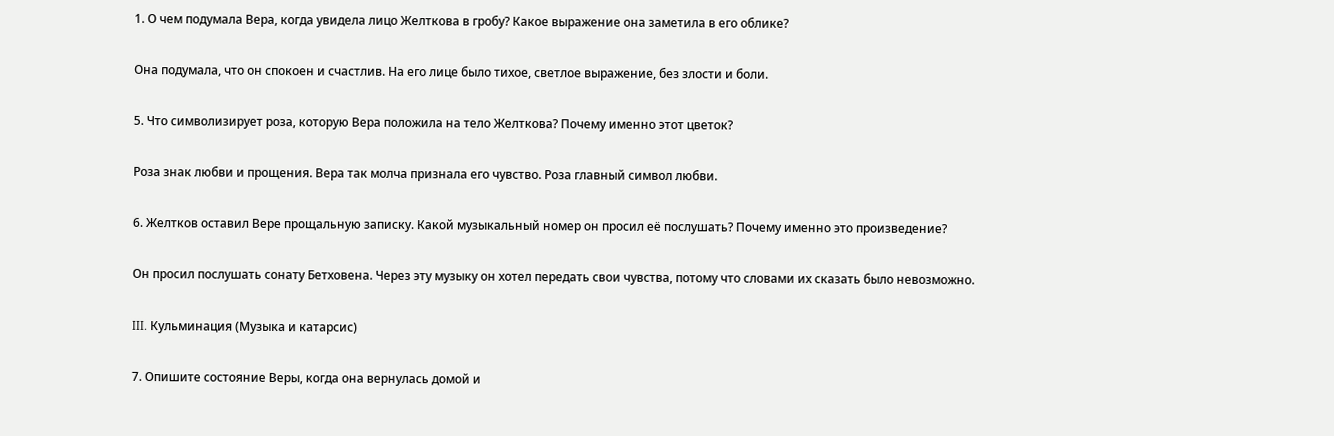1. О чем подумала Вера, когда увидела лицо Желткова в гробу? Какое выражение она заметила в его облике?

Она подумала, что он спокоен и счастлив. На его лице было тихое, светлое выражение, без злости и боли.

5. Что символизирует роза, которую Вера положила на тело Желткова? Почему именно этот цветок?

Роза знак любви и прощения. Вера так молча признала его чувство. Роза главный символ любви.

6. Желтков оставил Вере прощальную записку. Какой музыкальный номер он просил её послушать? Почему именно это произведение?

Он просил послушать сонату Бетховена. Через эту музыку он хотел передать свои чувства, потому что словами их сказать было невозможно.

III. Кульминация (Музыка и катарсис)

7. Опишите состояние Веры, когда она вернулась домой и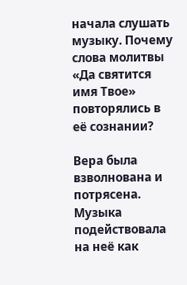начала слушать музыку. Почему слова молитвы «Да святится имя Твое» повторялись в её сознании?

Вера была взволнована и потрясена. Музыка подействовала на неё как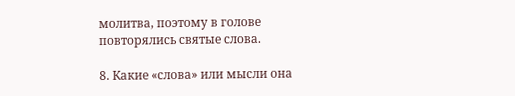молитва, поэтому в голове повторялись святые слова.

8. Какие «слова» или мысли она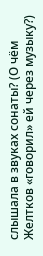слышала в звуках сонаты? (О чём Желтков «говорил» ей через музыку?)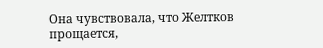Она чувствовала, что Желтков прощается,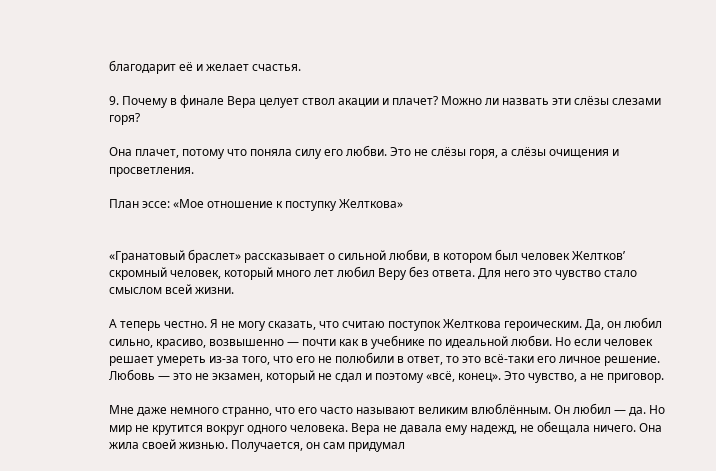благодарит её и желает счастья.

9. Почему в финале Вера целует ствол акации и плачет? Можно ли назвать эти слёзы слезами горя?

Она плачет, потому что поняла силу его любви. Это не слёзы горя, а слёзы очищения и просветления.

План эссе: «Мое отношение к поступку Желткова»


«Гранатовый браслет» рассказывает о сильной любви, в котором был человек Желтков’ скромный человек, который много лет любил Веру без ответа. Для него это чувство стало смыслом всей жизни.

А теперь честно. Я не могу сказать, что считаю поступок Желткова героическим. Да, он любил сильно, красиво, возвышенно — почти как в учебнике по идеальной любви. Но если человек решает умереть из-за того, что его не полюбили в ответ, то это всё-таки его личное решение. Любовь — это не экзамен, который не сдал и поэтому «всё, конец». Это чувство, а не приговор.

Мне даже немного странно, что его часто называют великим влюблённым. Он любил — да. Но мир не крутится вокруг одного человека. Вера не давала ему надежд, не обещала ничего. Она жила своей жизнью. Получается, он сам придумал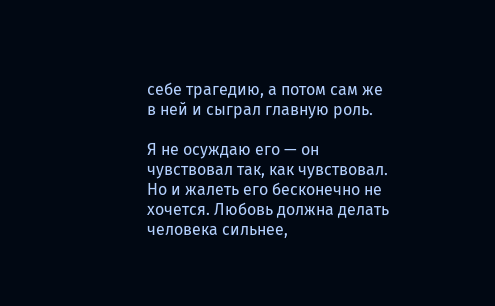себе трагедию, а потом сам же в ней и сыграл главную роль.

Я не осуждаю его — он чувствовал так, как чувствовал. Но и жалеть его бесконечно не хочется. Любовь должна делать человека сильнее,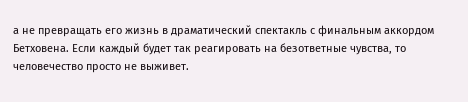а не превращать его жизнь в драматический спектакль с финальным аккордом Бетховена. Если каждый будет так реагировать на безответные чувства, то человечество просто не выживет.